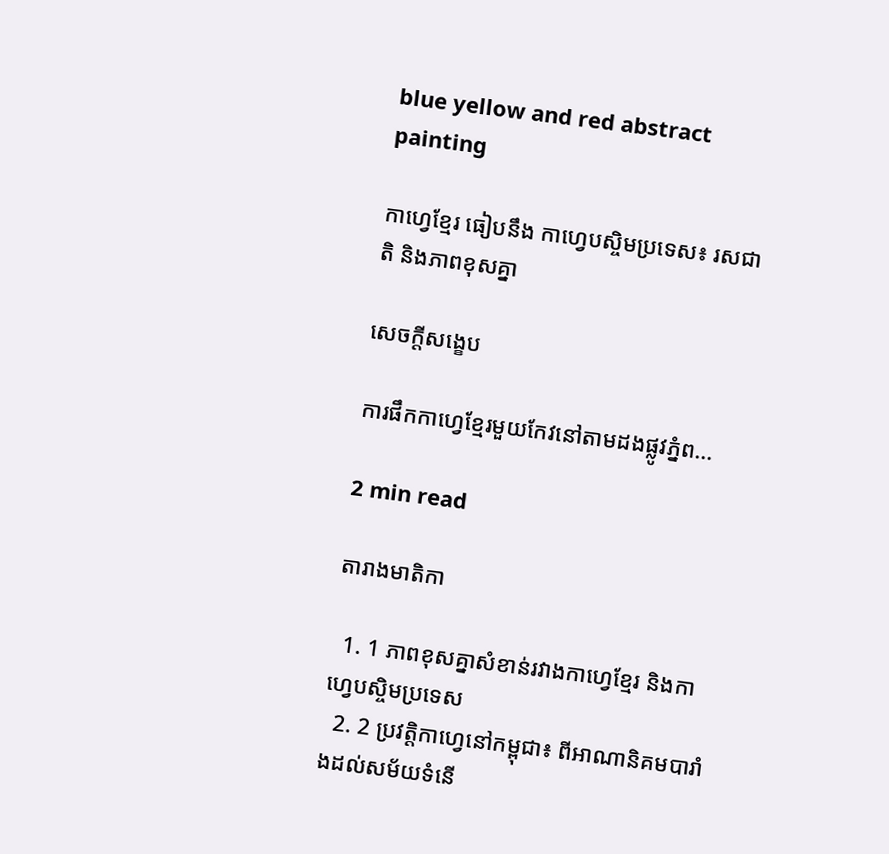blue yellow and red abstract painting

កាហ្វេខ្មែរ ធៀបនឹង កាហ្វេបស្ចិមប្រទេស៖ រសជាតិ និងភាពខុសគ្នា

សេចក្តីសង្ខេប

ការផឹកកាហ្វេខ្មែរមួយកែវនៅតាមដងផ្លូវភ្នំព...

2 min read

តារាងមាតិកា

  1. 1 ភាពខុសគ្នាសំខាន់រវាងកាហ្វេខ្មែរ និងកាហ្វេបស្ចិមប្រទេស
  2. 2 ប្រវត្តិកាហ្វេនៅកម្ពុជា៖ ពីអាណានិគមបារាំងដល់សម័យទំនើ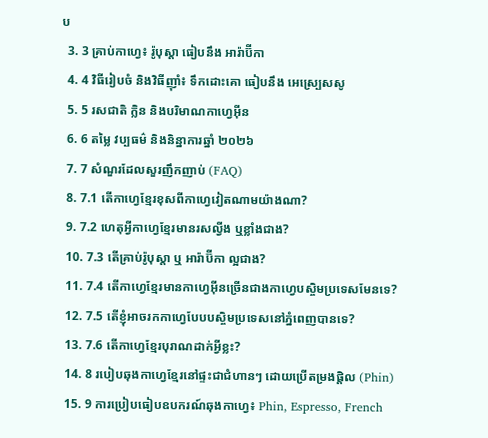ប
  3. 3 គ្រាប់កាហ្វេ៖ រ៉ូបុស្តា ធៀបនឹង អារ៉ាប៊ីកា
  4. 4 វិធីរៀបចំ និងវិធីញ៉ាំ៖ ទឹកដោះគោ ធៀបនឹង អេស្ប្រេសសូ
  5. 5 រសជាតិ ក្លិន និងបរិមាណកាហ្វេអ៊ីន
  6. 6 តម្លៃ វប្បធម៌ និងនិន្នាការឆ្នាំ ២០២៦
  7. 7 សំណួរដែលសួរញឹកញាប់ (FAQ)
  8. 7.1 តើកាហ្វេខ្មែរខុសពីកាហ្វេវៀតណាមយ៉ាងណា?
  9. 7.2 ហេតុអ្វីកាហ្វេខ្មែរមានរសល្វីង ឬខ្លាំងជាង?
  10. 7.3 តើគ្រាប់រ៉ូបុស្តា ឬ អារ៉ាប៊ីកា ល្អជាង?
  11. 7.4 តើកាហ្វេខ្មែរមានកាហ្វេអ៊ីនច្រើនជាងកាហ្វេបស្ចិមប្រទេសមែនទេ?
  12. 7.5 តើខ្ញុំអាចរកកាហ្វេបែបបស្ចិមប្រទេសនៅភ្នំពេញបានទេ?
  13. 7.6 តើកាហ្វេខ្មែរបុរាណដាក់អ្វីខ្លះ?
  14. 8 របៀបឆុងកាហ្វេខ្មែរនៅផ្ទះជាជំហានៗ ដោយប្រើតម្រងផ្តិល (Phin)
  15. 9 ការប្រៀបធៀបឧបករណ៍ឆុងកាហ្វេ៖ Phin, Espresso, French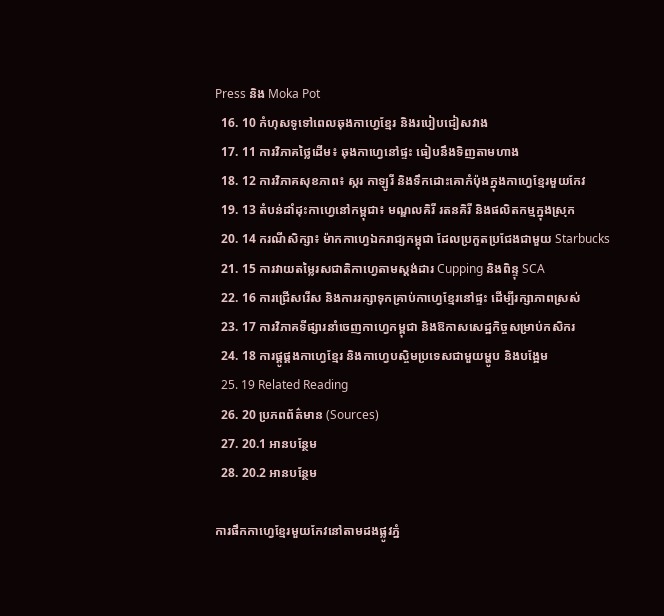Press និង Moka Pot
  16. 10 កំហុសទូទៅពេលឆុងកាហ្វេខ្មែរ និងរបៀបជៀសវាង
  17. 11 ការវិភាគថ្លៃដើម៖ ឆុងកាហ្វេនៅផ្ទះ ធៀបនឹងទិញតាមហាង
  18. 12 ការវិភាគសុខភាព៖ ស្ករ កាឡូរី និងទឹកដោះគោកំប៉ុងក្នុងកាហ្វេខ្មែរមួយកែវ
  19. 13 តំបន់ដាំដុះកាហ្វេនៅកម្ពុជា៖ មណ្ឌលគិរី រតនគិរី និងផលិតកម្មក្នុងស្រុក
  20. 14 ករណីសិក្សា៖ ម៉ាកកាហ្វេឯករាជ្យកម្ពុជា ដែលប្រកួតប្រជែងជាមួយ Starbucks
  21. 15 ការវាយតម្លៃរសជាតិកាហ្វេតាមស្តង់ដារ Cupping និងពិន្ទុ SCA
  22. 16 ការជ្រើសរើស និងការរក្សាទុកគ្រាប់កាហ្វេខ្មែរនៅផ្ទះ ដើម្បីរក្សាភាពស្រស់
  23. 17 ការវិភាគទីផ្សារនាំចេញកាហ្វេកម្ពុជា និងឱកាសសេដ្ឋកិច្ចសម្រាប់កសិករ
  24. 18 ការផ្គូផ្គងកាហ្វេខ្មែរ និងកាហ្វេបស្ចិមប្រទេសជាមួយម្ហូប និងបង្អែម
  25. 19 Related Reading
  26. 20 ប្រភពព័ត៌មាន (Sources)
  27. 20.1 អានបន្ថែម
  28. 20.2 អានបន្ថែម

ការផឹកកាហ្វេខ្មែរមួយកែវនៅតាមដងផ្លូវភ្នំ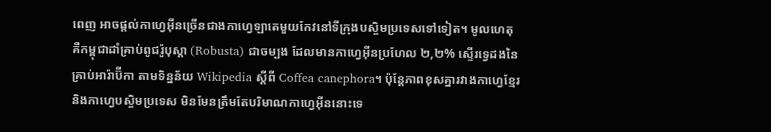ពេញ អាចផ្តល់កាហ្វេអ៊ីនច្រើនជាងកាហ្វេឡាតេមួយកែវនៅទីក្រុងបស្ចិមប្រទេសទៅទៀត។ មូលហេតុគឺកម្ពុជាដាំគ្រាប់ពូជរ៉ូបុស្តា (Robusta) ជាចម្បង ដែលមានកាហ្វេអ៊ីនប្រហែល ២,២% ស្ទើរទ្វេដងនៃគ្រាប់អារ៉ាប៊ីកា តាមទិន្នន័យ Wikipedia ស្តីពី Coffea canephora។ ប៉ុន្តែភាពខុសគ្នារវាងកាហ្វេខ្មែរ និងកាហ្វេបស្ចិមប្រទេស មិនមែនត្រឹមតែបរិមាណកាហ្វេអ៊ីននោះទេ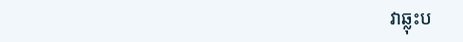វាឆ្លុះប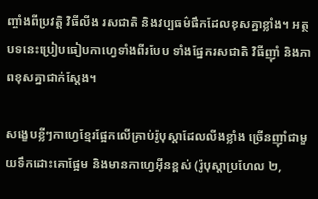ញ្ចាំងពីប្រវត្តិ វិធីលីង រសជាតិ និងវប្បធម៌ផឹកដែលខុសគ្នាខ្លាំង។ អត្ថបទនេះប្រៀបធៀបកាហ្វេទាំងពីរបែប ទាំងផ្នែករសជាតិ វិធីញ៉ាំ និងភាពខុសគ្នាជាក់ស្តែង។

សង្ខេបខ្លីៗកាហ្វេខ្មែរផ្អែកលើគ្រាប់រ៉ូបុស្តាដែលលីងខ្លាំង ច្រើនញ៉ាំជាមួយទឹកដោះគោផ្អែម និងមានកាហ្វេអ៊ីនខ្ពស់ (រ៉ូបុស្តាប្រហែល ២,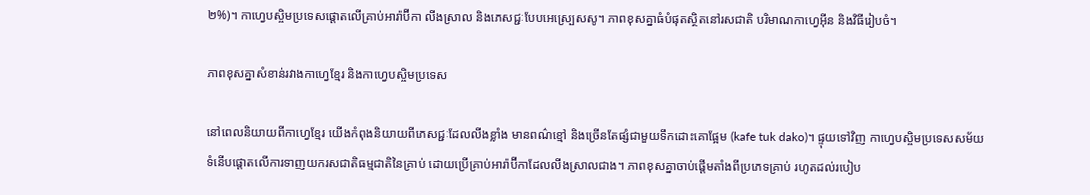២%)។ កាហ្វេបស្ចិមប្រទេសផ្តោតលើគ្រាប់អារ៉ាប៊ីកា លីងស្រាល និងភេសជ្ជៈបែបអេស្ប្រេសសូ។ ភាពខុសគ្នាធំបំផុតស្ថិតនៅរសជាតិ បរិមាណកាហ្វេអ៊ីន និងវិធីរៀបចំ។

ភាពខុសគ្នាសំខាន់រវាងកាហ្វេខ្មែរ និងកាហ្វេបស្ចិមប្រទេស

នៅពេលនិយាយពីកាហ្វេខ្មែរ យើងកំពុងនិយាយពីភេសជ្ជៈដែលលីងខ្លាំង មានពណ៌ខ្មៅ និងច្រើនតែផ្សំជាមួយទឹកដោះគោផ្អែម (kafe tuk dako)។ ផ្ទុយទៅវិញ កាហ្វេបស្ចិមប្រទេសសម័យទំនើបផ្តោតលើការទាញយករសជាតិធម្មជាតិនៃគ្រាប់ ដោយប្រើគ្រាប់អារ៉ាប៊ីកាដែលលីងស្រាលជាង។ ភាពខុសគ្នាចាប់ផ្តើមតាំងពីប្រភេទគ្រាប់ រហូតដល់របៀប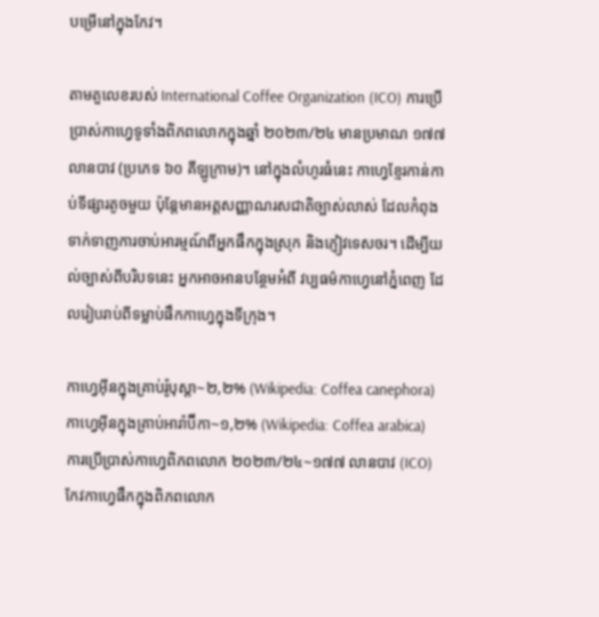បម្រើនៅក្នុងកែវ។

តាមតួលេខរបស់ International Coffee Organization (ICO) ការប្រើប្រាស់កាហ្វេទូទាំងពិភពលោកក្នុងឆ្នាំ ២០២៣/២៤ មានប្រមាណ ១៧៧ លានបាវ (ប្រភេទ ៦០ គីឡូក្រាម)។ នៅក្នុងលំហូរធំនេះ កាហ្វេខ្មែរកាន់កាប់ទីផ្សារតូចមួយ ប៉ុន្តែមានអត្តសញ្ញាណរសជាតិច្បាស់លាស់ ដែលកំពុងទាក់ទាញការចាប់អារម្មណ៍ពីអ្នកផឹកក្នុងស្រុក និងភ្ញៀវទេសចរ។ ដើម្បីយល់ច្បាស់ពីបរិបទនេះ អ្នកអាចអានបន្ថែមអំពី វប្បធម៌កាហ្វេនៅភ្នំពេញ ដែលរៀបរាប់ពីទម្លាប់ផឹកកាហ្វេក្នុងទីក្រុង។

កាហ្វេអ៊ីនក្នុងគ្រាប់រ៉ូបុស្តា~២,២% (Wikipedia: Coffea canephora)
កាហ្វេអ៊ីនក្នុងគ្រាប់អារ៉ាប៊ីកា~១,២% (Wikipedia: Coffea arabica)
ការប្រើប្រាស់កាហ្វេពិភពលោក ២០២៣/២៤~១៧៧ លានបាវ (ICO)
កែវកាហ្វេផឹកក្នុងពិភពលោក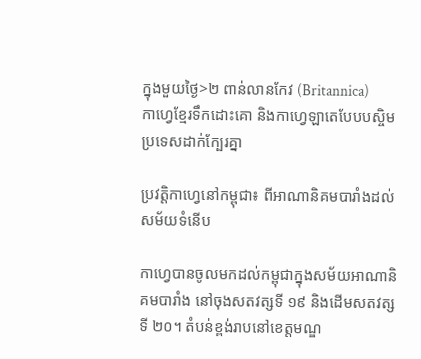ក្នុងមួយថ្ងៃ>២ ពាន់លានកែវ (Britannica)
កាហ្វេខ្មែរទឹកដោះគោ និងកាហ្វេឡាតេបែបបស្ចិមប្រទេសដាក់ក្បែរគ្នា

ប្រវត្តិកាហ្វេនៅកម្ពុជា៖ ពីអាណានិគមបារាំងដល់សម័យទំនើប

កាហ្វេបានចូលមកដល់កម្ពុជាក្នុងសម័យអាណានិគមបារាំង នៅចុងសតវត្សទី ១៩ និងដើមសតវត្សទី ២០។ តំបន់ខ្ពង់រាបនៅខេត្តមណ្ឌ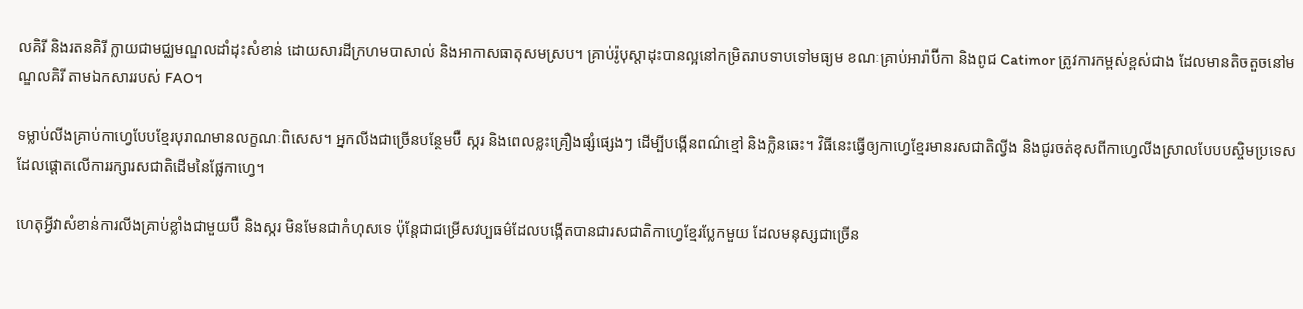លគិរី និងរតនគិរី ក្លាយជាមជ្ឈមណ្ឌលដាំដុះសំខាន់ ដោយសារដីក្រហមបាសាល់ និងអាកាសធាតុសមស្រប។ គ្រាប់រ៉ូបុស្តាដុះបានល្អនៅកម្រិតរាបទាបទៅមធ្យម ខណៈគ្រាប់អារ៉ាប៊ីកា និងពូជ Catimor ត្រូវការកម្ពស់ខ្ពស់ជាង ដែលមានតិចតួចនៅមណ្ឌលគិរី តាមឯកសាររបស់ FAO។

ទម្លាប់លីងគ្រាប់កាហ្វេបែបខ្មែរបុរាណមានលក្ខណៈពិសេស។ អ្នកលីងជាច្រើនបន្ថែមប៊ឺ ស្ករ និងពេលខ្លះគ្រឿងផ្សំផ្សេងៗ ដើម្បីបង្កើនពណ៌ខ្មៅ និងក្លិនឆេះ។ វិធីនេះធ្វើឲ្យកាហ្វេខ្មែរមានរសជាតិល្វីង និងជូរចត់ខុសពីកាហ្វេលីងស្រាលបែបបស្ចិមប្រទេស ដែលផ្តោតលើការរក្សារសជាតិដើមនៃផ្លែកាហ្វេ។

ហេតុអ្វីវាសំខាន់ការលីងគ្រាប់ខ្លាំងជាមួយប៊ឺ និងស្ករ មិនមែនជាកំហុសទេ ប៉ុន្តែជាជម្រើសវប្បធម៌ដែលបង្កើតបានជារសជាតិកាហ្វេខ្មែរប្លែកមួយ ដែលមនុស្សជាច្រើន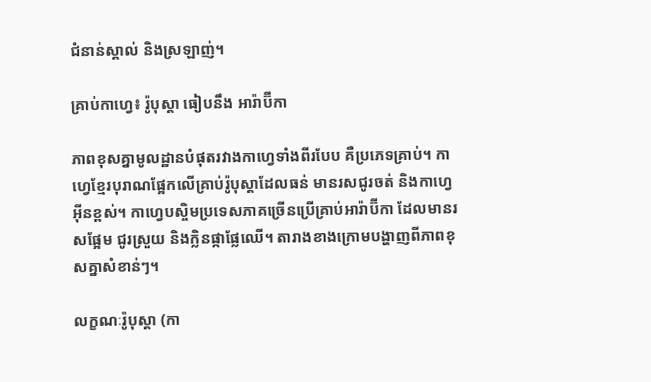ជំនាន់ស្គាល់ និងស្រឡាញ់។

គ្រាប់កាហ្វេ៖ រ៉ូបុស្តា ធៀបនឹង អារ៉ាប៊ីកា

ភាពខុសគ្នាមូលដ្ឋានបំផុតរវាងកាហ្វេទាំងពីរបែប គឺប្រភេទគ្រាប់។ កាហ្វេខ្មែរបុរាណផ្អែកលើគ្រាប់រ៉ូបុស្តាដែលធន់ មានរសជូរចត់ និងកាហ្វេអ៊ីនខ្ពស់។ កាហ្វេបស្ចិមប្រទេសភាគច្រើនប្រើគ្រាប់អារ៉ាប៊ីកា ដែលមានរសផ្អែម ជូរស្រួយ និងក្លិនផ្កាផ្លែឈើ។ តារាងខាងក្រោមបង្ហាញពីភាពខុសគ្នាសំខាន់ៗ។

លក្ខណៈរ៉ូបុស្តា (កា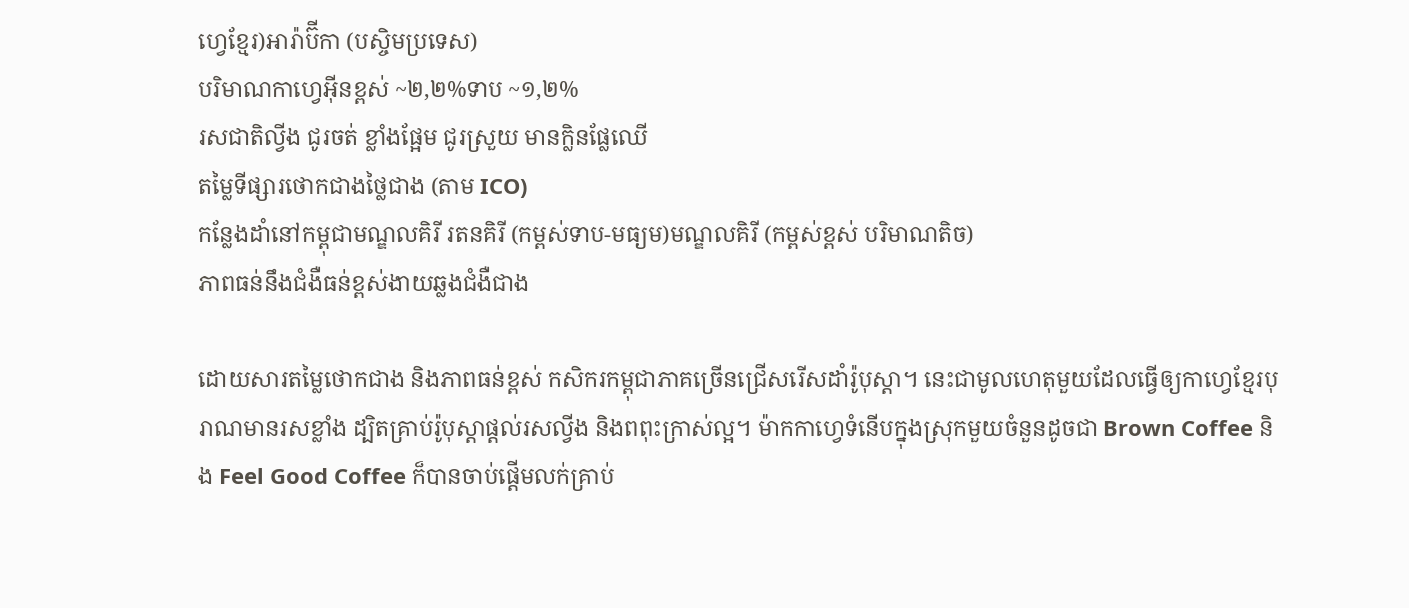ហ្វេខ្មែរ)អារ៉ាប៊ីកា (បស្ចិមប្រទេស)
បរិមាណកាហ្វេអ៊ីនខ្ពស់ ~២,២%ទាប ~១,២%
រសជាតិល្វីង ជូរចត់ ខ្លាំងផ្អែម ជូរស្រួយ មានក្លិនផ្លែឈើ
តម្លៃទីផ្សារថោកជាងថ្លៃជាង (តាម ICO)
កន្លែងដាំនៅកម្ពុជាមណ្ឌលគិរី រតនគិរី (កម្ពស់ទាប-មធ្យម)មណ្ឌលគិរី (កម្ពស់ខ្ពស់ បរិមាណតិច)
ភាពធន់នឹងជំងឺធន់ខ្ពស់ងាយឆ្លងជំងឺជាង

ដោយសារតម្លៃថោកជាង និងភាពធន់ខ្ពស់ កសិករកម្ពុជាភាគច្រើនជ្រើសរើសដាំរ៉ូបុស្តា។ នេះជាមូលហេតុមួយដែលធ្វើឲ្យកាហ្វេខ្មែរបុរាណមានរសខ្លាំង ដ្បិតគ្រាប់រ៉ូបុស្តាផ្តល់រសល្វីង និងពពុះក្រាស់ល្អ។ ម៉ាកកាហ្វេទំនើបក្នុងស្រុកមួយចំនួនដូចជា Brown Coffee និង Feel Good Coffee ក៏បានចាប់ផ្តើមលក់គ្រាប់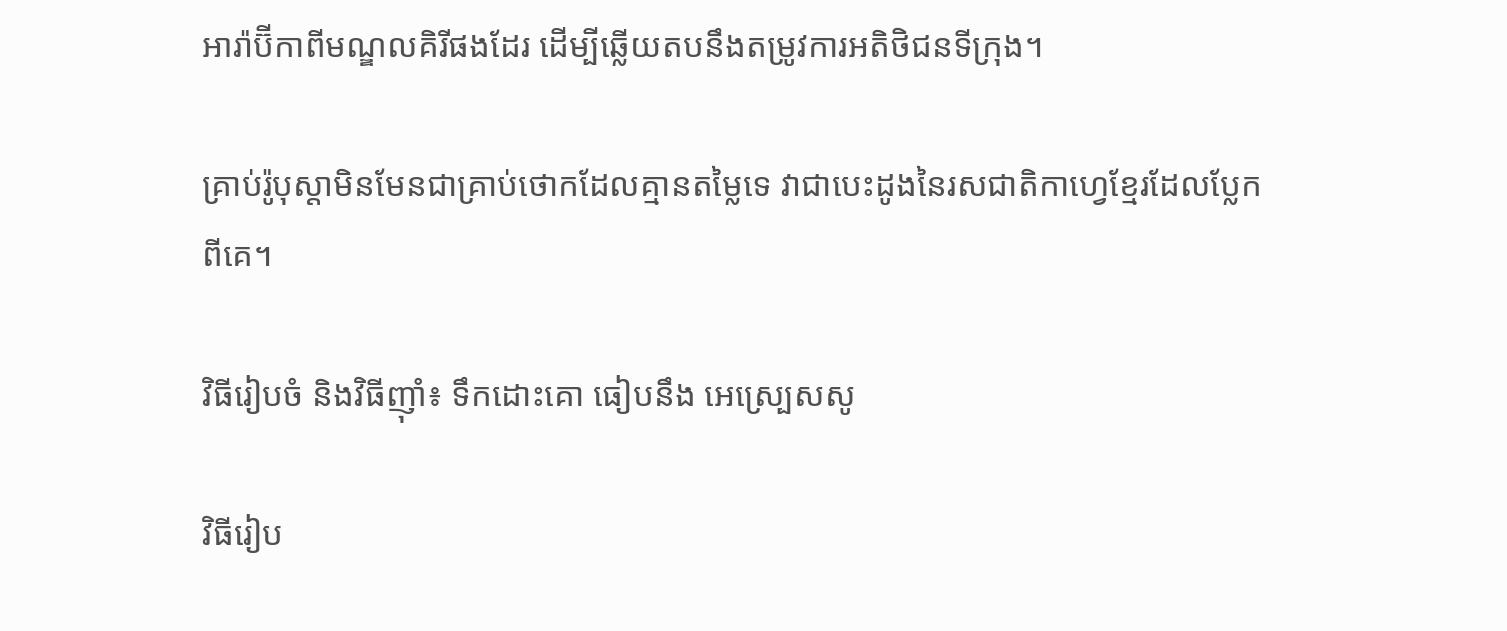អារ៉ាប៊ីកាពីមណ្ឌលគិរីផងដែរ ដើម្បីឆ្លើយតបនឹងតម្រូវការអតិថិជនទីក្រុង។

គ្រាប់រ៉ូបុស្តាមិនមែនជាគ្រាប់ថោកដែលគ្មានតម្លៃទេ វាជាបេះដូងនៃរសជាតិកាហ្វេខ្មែរដែលប្លែកពីគេ។

វិធីរៀបចំ និងវិធីញ៉ាំ៖ ទឹកដោះគោ ធៀបនឹង អេស្ប្រេសសូ

វិធីរៀប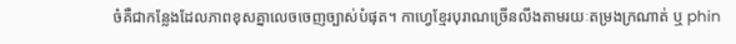ចំគឺជាកន្លែងដែលភាពខុសគ្នាលេចចេញច្បាស់បំផុត។ កាហ្វេខ្មែរបុរាណច្រើនលីងតាមរយៈតម្រងក្រណាត់ ឬ phin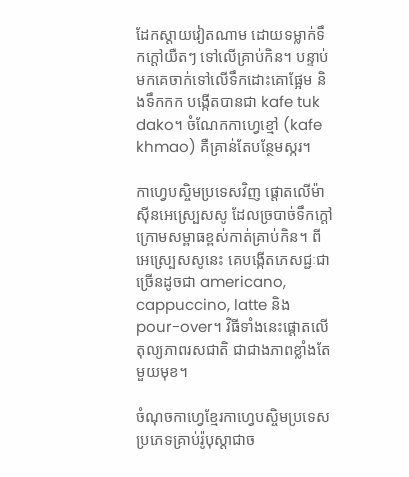ដែកស្តាយវៀតណាម ដោយទម្លាក់ទឹកក្តៅយឺតៗ ទៅលើគ្រាប់កិន។ បន្ទាប់មកគេចាក់ទៅលើទឹកដោះគោផ្អែម និងទឹកកក បង្កើតបានជា kafe tuk dako។ ចំណែកកាហ្វេខ្មៅ (kafe khmao) គឺគ្រាន់តែបន្ថែមស្ករ។

កាហ្វេបស្ចិមប្រទេសវិញ ផ្តោតលើម៉ាស៊ីនអេស្ប្រេសសូ ដែលច្របាច់ទឹកក្តៅក្រោមសម្ពាធខ្ពស់កាត់គ្រាប់កិន។ ពីអេស្ប្រេសសូនេះ គេបង្កើតភេសជ្ជៈជាច្រើនដូចជា americano, cappuccino, latte និង pour-over។ វិធីទាំងនេះផ្តោតលើតុល្យភាពរសជាតិ ជាជាងភាពខ្លាំងតែមួយមុខ។

ចំណុចកាហ្វេខ្មែរកាហ្វេបស្ចិមប្រទេស
ប្រភេទគ្រាប់រ៉ូបុស្តាជាច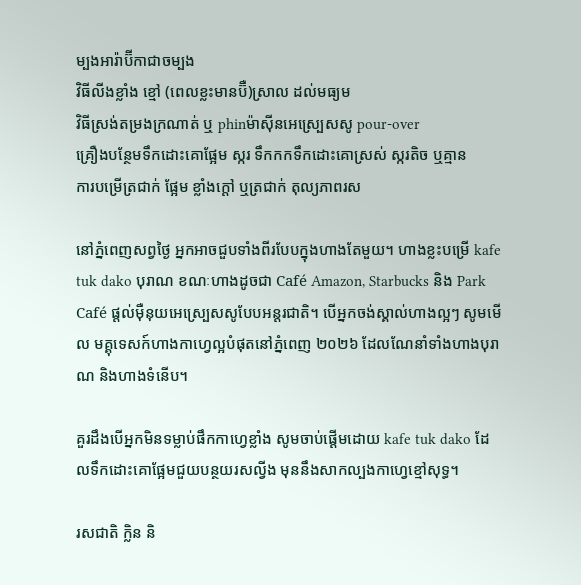ម្បងអារ៉ាប៊ីកាជាចម្បង
វិធីលីងខ្លាំង ខ្មៅ (ពេលខ្លះមានប៊ឺ)ស្រាល ដល់មធ្យម
វិធីស្រង់តម្រងក្រណាត់ ឬ phinម៉ាស៊ីនអេស្ប្រេសសូ pour-over
គ្រឿងបន្ថែមទឹកដោះគោផ្អែម ស្ករ ទឹកកកទឹកដោះគោស្រស់ ស្ករតិច ឬគ្មាន
ការបម្រើត្រជាក់ ផ្អែម ខ្លាំងក្តៅ ឬត្រជាក់ តុល្យភាពរស

នៅភ្នំពេញសព្វថ្ងៃ អ្នកអាចជួបទាំងពីរបែបក្នុងហាងតែមួយ។ ហាងខ្លះបម្រើ kafe tuk dako បុរាណ ខណៈហាងដូចជា Café Amazon, Starbucks និង Park Café ផ្តល់ម៉ឺនុយអេស្ប្រេសសូបែបអន្តរជាតិ។ បើអ្នកចង់ស្គាល់ហាងល្អៗ សូមមើល មគ្គុទេសក៍ហាងកាហ្វេល្អបំផុតនៅភ្នំពេញ ២០២៦ ដែលណែនាំទាំងហាងបុរាណ និងហាងទំនើប។

គួរដឹងបើអ្នកមិនទម្លាប់ផឹកកាហ្វេខ្លាំង សូមចាប់ផ្តើមដោយ kafe tuk dako ដែលទឹកដោះគោផ្អែមជួយបន្ថយរសល្វីង មុននឹងសាកល្បងកាហ្វេខ្មៅសុទ្ធ។

រសជាតិ ក្លិន និ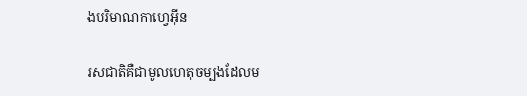ងបរិមាណកាហ្វេអ៊ីន

រសជាតិគឺជាមូលហេតុចម្បងដែលម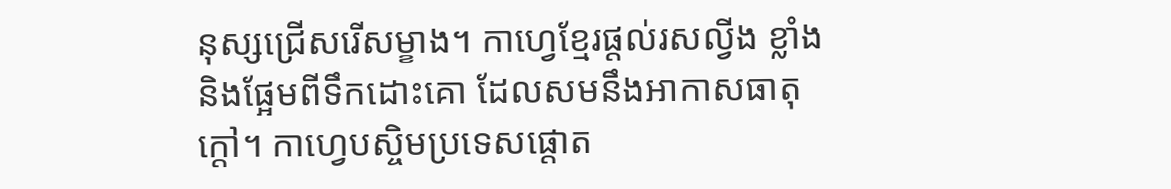នុស្សជ្រើសរើសម្ខាង។ កាហ្វេខ្មែរផ្តល់រសល្វីង ខ្លាំង និងផ្អែមពីទឹកដោះគោ ដែលសមនឹងអាកាសធាតុក្តៅ។ កាហ្វេបស្ចិមប្រទេសផ្តោត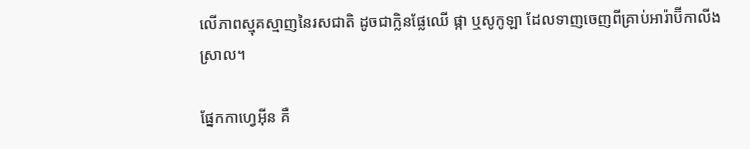លើភាពស្មុគស្មាញនៃរសជាតិ ដូចជាក្លិនផ្លែឈើ ផ្កា ឬសូកូឡា ដែលទាញចេញពីគ្រាប់អារ៉ាប៊ីកាលីងស្រាល។

ផ្នែកកាហ្វេអ៊ីន គឺ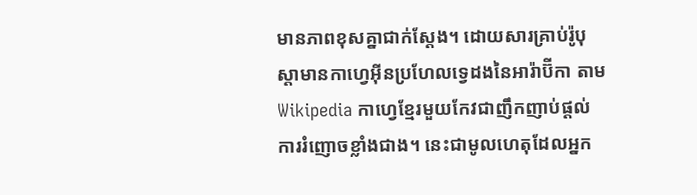មានភាពខុសគ្នាជាក់ស្តែង។ ដោយសារគ្រាប់រ៉ូបុស្តាមានកាហ្វេអ៊ីនប្រហែលទ្វេដងនៃអារ៉ាប៊ីកា តាម Wikipedia កាហ្វេខ្មែរមួយកែវជាញឹកញាប់ផ្តល់ការរំញោចខ្លាំងជាង។ នេះជាមូលហេតុដែលអ្នក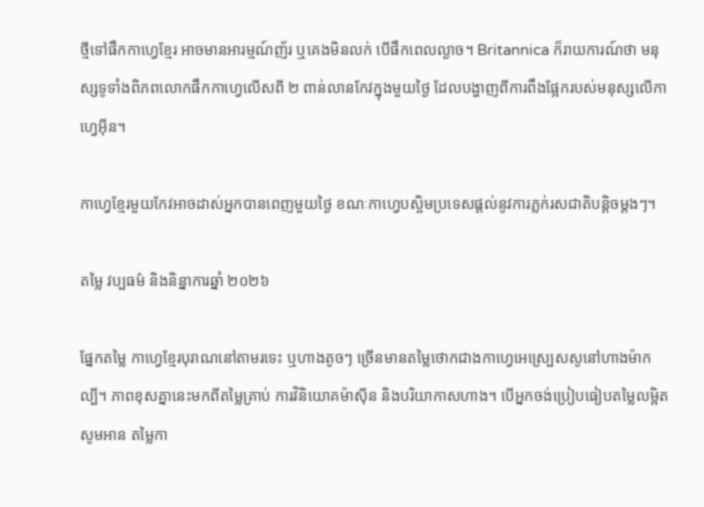ថ្មីទៅផឹកកាហ្វេខ្មែរ អាចមានអារម្មណ៍ញ័រ ឬគេងមិនលក់ បើផឹកពេលល្ងាច។ Britannica ក៏រាយការណ៍ថា មនុស្សទូទាំងពិភពលោកផឹកកាហ្វេលើសពី ២ ពាន់លានកែវក្នុងមួយថ្ងៃ ដែលបង្ហាញពីការពឹងផ្អែករបស់មនុស្សលើកាហ្វេអ៊ីន។

កាហ្វេខ្មែរមួយកែវអាចដាស់អ្នកបានពេញមួយថ្ងៃ ខណៈកាហ្វេបស្ចិមប្រទេសផ្តល់នូវការភ្លក់រសជាតិបន្តិចម្តងៗ។

តម្លៃ វប្បធម៌ និងនិន្នាការឆ្នាំ ២០២៦

ផ្នែកតម្លៃ កាហ្វេខ្មែរបុរាណនៅតាមរទេះ ឬហាងតូចៗ ច្រើនមានតម្លៃថោកជាងកាហ្វេអេស្ប្រេសសូនៅហាងម៉ាកល្បី។ ភាពខុសគ្នានេះមកពីតម្លៃគ្រាប់ ការវិនិយោគម៉ាស៊ីន និងបរិយាកាសហាង។ បើអ្នកចង់ប្រៀបធៀបតម្លៃលម្អិត សូមអាន តម្លៃកា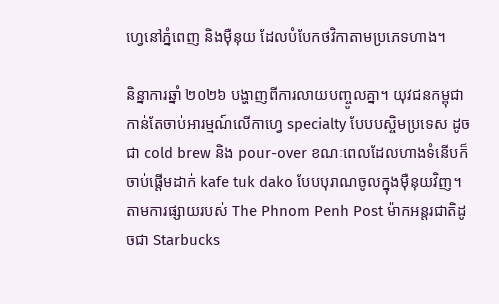ហ្វេនៅភ្នំពេញ និងម៉ឺនុយ ដែលបំបែកថវិកាតាមប្រភេទហាង។

និន្នាការឆ្នាំ ២០២៦ បង្ហាញពីការលាយបញ្ចូលគ្នា។ យុវជនកម្ពុជាកាន់តែចាប់អារម្មណ៍លើកាហ្វេ specialty បែបបស្ចិមប្រទេស ដូចជា cold brew និង pour-over ខណៈពេលដែលហាងទំនើបក៏ចាប់ផ្តើមដាក់ kafe tuk dako បែបបុរាណចូលក្នុងម៉ឺនុយវិញ។ តាមការផ្សាយរបស់ The Phnom Penh Post ម៉ាកអន្តរជាតិដូចជា Starbucks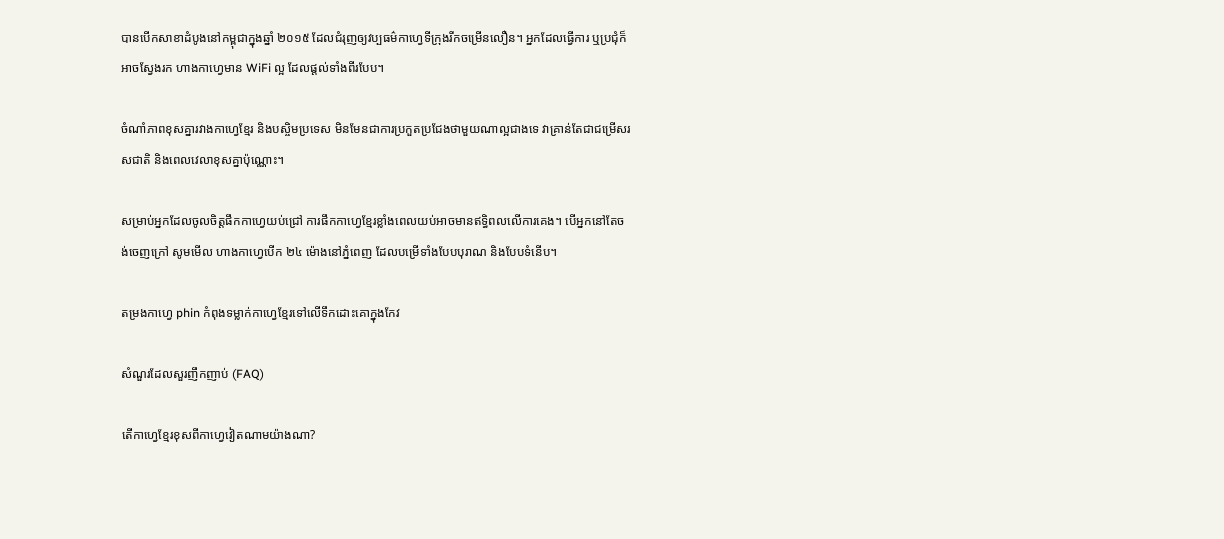បានបើកសាខាដំបូងនៅកម្ពុជាក្នុងឆ្នាំ ២០១៥ ដែលជំរុញឲ្យវប្បធម៌កាហ្វេទីក្រុងរីកចម្រើនលឿន។ អ្នកដែលធ្វើការ ឬប្រជុំក៏អាចស្វែងរក ហាងកាហ្វេមាន WiFi ល្អ ដែលផ្តល់ទាំងពីរបែប។

ចំណាំភាពខុសគ្នារវាងកាហ្វេខ្មែរ និងបស្ចិមប្រទេស មិនមែនជាការប្រកួតប្រជែងថាមួយណាល្អជាងទេ វាគ្រាន់តែជាជម្រើសរសជាតិ និងពេលវេលាខុសគ្នាប៉ុណ្ណោះ។

សម្រាប់អ្នកដែលចូលចិត្តផឹកកាហ្វេយប់ជ្រៅ ការផឹកកាហ្វេខ្មែរខ្លាំងពេលយប់អាចមានឥទ្ធិពលលើការគេង។ បើអ្នកនៅតែចង់ចេញក្រៅ សូមមើល ហាងកាហ្វេបើក ២៤ ម៉ោងនៅភ្នំពេញ ដែលបម្រើទាំងបែបបុរាណ និងបែបទំនើប។

តម្រងកាហ្វេ phin កំពុងទម្លាក់កាហ្វេខ្មែរទៅលើទឹកដោះគោក្នុងកែវ

សំណួរដែលសួរញឹកញាប់ (FAQ)

តើកាហ្វេខ្មែរខុសពីកាហ្វេវៀតណាមយ៉ាងណា?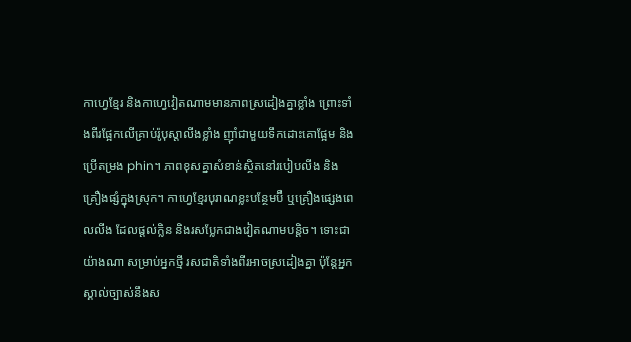កាហ្វេខ្មែរ និងកាហ្វេវៀតណាមមានភាពស្រដៀងគ្នាខ្លាំង ព្រោះទាំងពីរផ្អែកលើគ្រាប់រ៉ូបុស្តាលីងខ្លាំង ញ៉ាំជាមួយទឹកដោះគោផ្អែម និងប្រើតម្រង phin។ ភាពខុសគ្នាសំខាន់ស្ថិតនៅរបៀបលីង និងគ្រឿងផ្សំក្នុងស្រុក។ កាហ្វេខ្មែរបុរាណខ្លះបន្ថែមប៊ឺ ឬគ្រឿងផ្សេងពេលលីង ដែលផ្តល់ក្លិន និងរសប្លែកជាងវៀតណាមបន្តិច។ ទោះជាយ៉ាងណា សម្រាប់អ្នកថ្មី រសជាតិទាំងពីរអាចស្រដៀងគ្នា ប៉ុន្តែអ្នកស្គាល់ច្បាស់នឹងស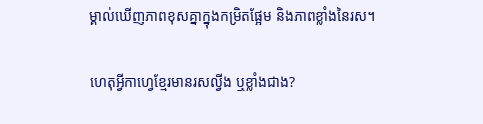ម្គាល់ឃើញភាពខុសគ្នាក្នុងកម្រិតផ្អែម និងភាពខ្លាំងនៃរស។

ហេតុអ្វីកាហ្វេខ្មែរមានរសល្វីង ឬខ្លាំងជាង?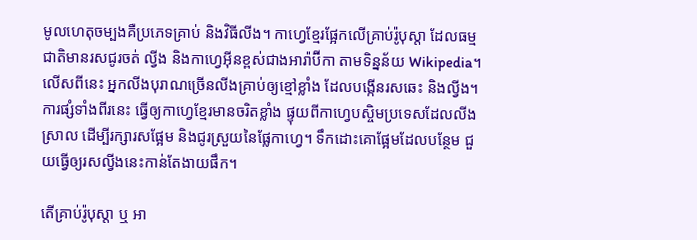មូលហេតុចម្បងគឺប្រភេទគ្រាប់ និងវិធីលីង។ កាហ្វេខ្មែរផ្អែកលើគ្រាប់រ៉ូបុស្តា ដែលធម្មជាតិមានរសជូរចត់ ល្វីង និងកាហ្វេអ៊ីនខ្ពស់ជាងអារ៉ាប៊ីកា តាមទិន្នន័យ Wikipedia។ លើសពីនេះ អ្នកលីងបុរាណច្រើនលីងគ្រាប់ឲ្យខ្មៅខ្លាំង ដែលបង្កើនរសឆេះ និងល្វីង។ ការផ្សំទាំងពីរនេះ ធ្វើឲ្យកាហ្វេខ្មែរមានចរិតខ្លាំង ផ្ទុយពីកាហ្វេបស្ចិមប្រទេសដែលលីងស្រាល ដើម្បីរក្សារសផ្អែម និងជូរស្រួយនៃផ្លែកាហ្វេ។ ទឹកដោះគោផ្អែមដែលបន្ថែម ជួយធ្វើឲ្យរសល្វីងនេះកាន់តែងាយផឹក។

តើគ្រាប់រ៉ូបុស្តា ឬ អា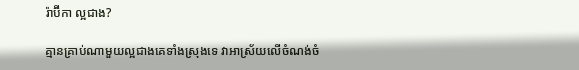រ៉ាប៊ីកា ល្អជាង?

គ្មានគ្រាប់ណាមួយល្អជាងគេទាំងស្រុងទេ វាអាស្រ័យលើចំណង់ចំ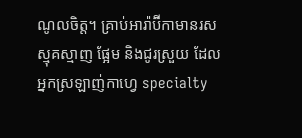ណូលចិត្ត។ គ្រាប់អារ៉ាប៊ីកាមានរសស្មុគស្មាញ ផ្អែម និងជូរស្រួយ ដែលអ្នកស្រឡាញ់កាហ្វេ specialty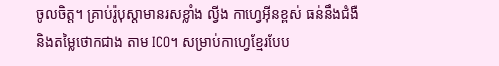ចូលចិត្ត។ គ្រាប់រ៉ូបុស្តាមានរសខ្លាំង ល្វីង កាហ្វេអ៊ីនខ្ពស់ ធន់នឹងជំងឺ និងតម្លៃថោកជាង តាម ICO។ សម្រាប់កាហ្វេខ្មែរបែប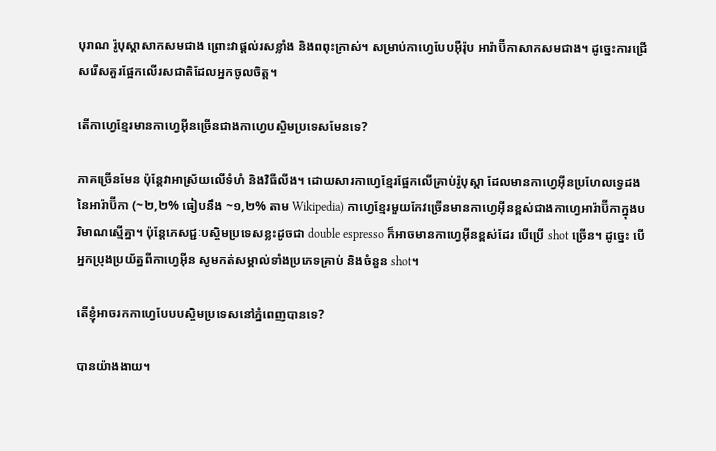បុរាណ រ៉ូបុស្តាសាកសមជាង ព្រោះវាផ្តល់រសខ្លាំង និងពពុះក្រាស់។ សម្រាប់កាហ្វេបែបអ៊ឺរ៉ុប អារ៉ាប៊ីកាសាកសមជាង។ ដូច្នេះការជ្រើសរើសគួរផ្អែកលើរសជាតិដែលអ្នកចូលចិត្ត។

តើកាហ្វេខ្មែរមានកាហ្វេអ៊ីនច្រើនជាងកាហ្វេបស្ចិមប្រទេសមែនទេ?

ភាគច្រើនមែន ប៉ុន្តែវាអាស្រ័យលើទំហំ និងវិធីលីង។ ដោយសារកាហ្វេខ្មែរផ្អែកលើគ្រាប់រ៉ូបុស្តា ដែលមានកាហ្វេអ៊ីនប្រហែលទ្វេដងនៃអារ៉ាប៊ីកា (~២,២% ធៀបនឹង ~១,២% តាម Wikipedia) កាហ្វេខ្មែរមួយកែវច្រើនមានកាហ្វេអ៊ីនខ្ពស់ជាងកាហ្វេអារ៉ាប៊ីកាក្នុងបរិមាណស្មើគ្នា។ ប៉ុន្តែភេសជ្ជៈបស្ចិមប្រទេសខ្លះដូចជា double espresso ក៏អាចមានកាហ្វេអ៊ីនខ្ពស់ដែរ បើប្រើ shot ច្រើន។ ដូច្នេះ បើអ្នកប្រុងប្រយ័ត្នពីកាហ្វេអ៊ីន សូមកត់សម្គាល់ទាំងប្រភេទគ្រាប់ និងចំនួន shot។

តើខ្ញុំអាចរកកាហ្វេបែបបស្ចិមប្រទេសនៅភ្នំពេញបានទេ?

បានយ៉ាងងាយ។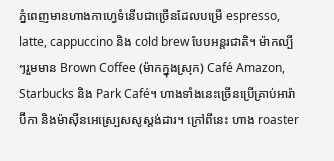ភ្នំពេញមានហាងកាហ្វេទំនើបជាច្រើនដែលបម្រើ espresso, latte, cappuccino និង cold brew បែបអន្តរជាតិ។ ម៉ាកល្បីៗរួមមាន Brown Coffee (ម៉ាកក្នុងស្រុក) Café Amazon, Starbucks និង Park Café។ ហាងទាំងនេះច្រើនប្រើគ្រាប់អារ៉ាប៊ីកា និងម៉ាស៊ីនអេស្ប្រេសសូស្តង់ដារ។ ក្រៅពីនេះ ហាង roaster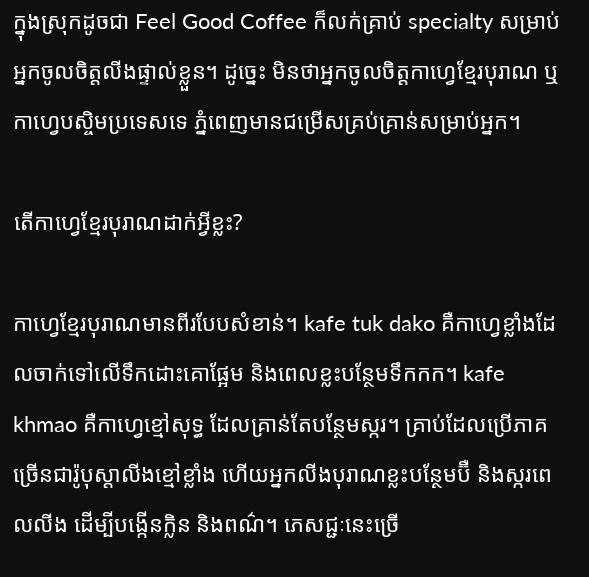ក្នុងស្រុកដូចជា Feel Good Coffee ក៏លក់គ្រាប់ specialty សម្រាប់អ្នកចូលចិត្តលីងផ្ទាល់ខ្លួន។ ដូច្នេះ មិនថាអ្នកចូលចិត្តកាហ្វេខ្មែរបុរាណ ឬកាហ្វេបស្ចិមប្រទេសទេ ភ្នំពេញមានជម្រើសគ្រប់គ្រាន់សម្រាប់អ្នក។

តើកាហ្វេខ្មែរបុរាណដាក់អ្វីខ្លះ?

កាហ្វេខ្មែរបុរាណមានពីរបែបសំខាន់។ kafe tuk dako គឺកាហ្វេខ្លាំងដែលចាក់ទៅលើទឹកដោះគោផ្អែម និងពេលខ្លះបន្ថែមទឹកកក។ kafe khmao គឺកាហ្វេខ្មៅសុទ្ធ ដែលគ្រាន់តែបន្ថែមស្ករ។ គ្រាប់ដែលប្រើភាគច្រើនជារ៉ូបុស្តាលីងខ្មៅខ្លាំង ហើយអ្នកលីងបុរាណខ្លះបន្ថែមប៊ឺ និងស្ករពេលលីង ដើម្បីបង្កើនក្លិន និងពណ៌។ ភេសជ្ជៈនេះច្រើ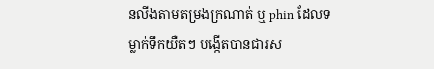នលីងតាមតម្រងក្រណាត់ ឬ phin ដែលទម្លាក់ទឹកយឺតៗ បង្កើតបានជារស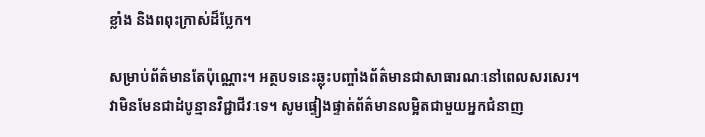ខ្លាំង និងពពុះក្រាស់ដ៏ប្លែក។

សម្រាប់ព័ត៌មានតែប៉ុណ្ណោះ។ អត្ថបទនេះឆ្លុះបញ្ចាំងព័ត៌មានជាសាធារណៈនៅពេលសរសេរ។ វាមិនមែនជាដំបូន្មានវិជ្ជាជីវៈទេ។ សូមផ្ទៀងផ្ទាត់ព័ត៌មានលម្អិតជាមួយអ្នកជំនាញ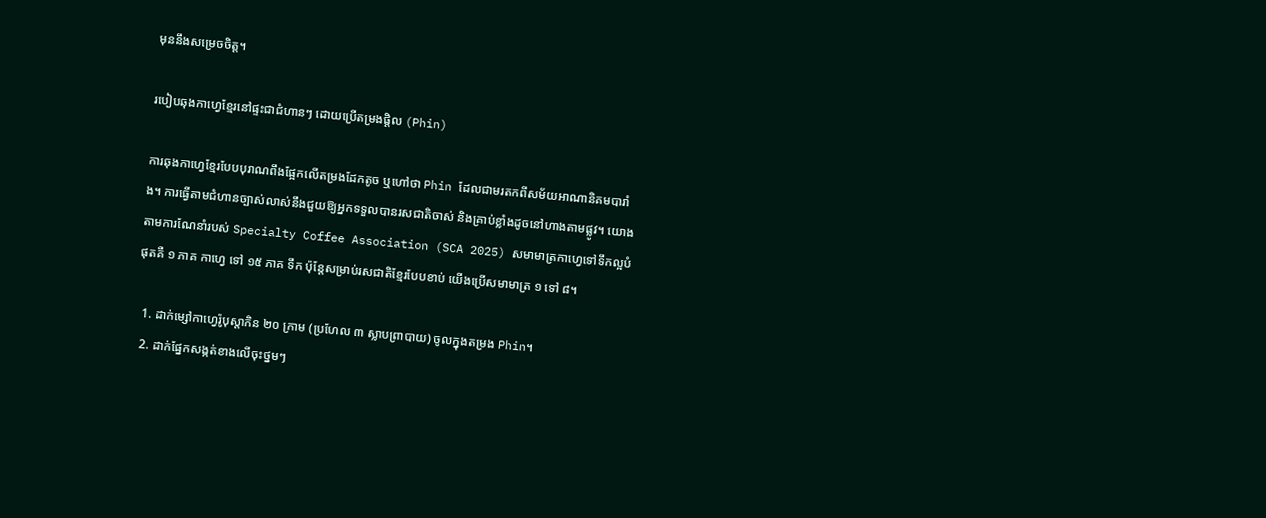មុននឹងសម្រេចចិត្ត។

របៀបឆុងកាហ្វេខ្មែរនៅផ្ទះជាជំហានៗ ដោយប្រើតម្រងផ្តិល (Phin)

ការឆុងកាហ្វេខ្មែរបែបបុរាណពឹងផ្អែកលើតម្រងដែកតូច ឬហៅថា Phin ដែលជាមរតកពីសម័យអាណានិគមបារាំង។ ការធ្វើតាមជំហានច្បាស់លាស់នឹងជួយឱ្យអ្នកទទួលបានរសជាតិចាស់ និងគ្រាប់ខ្លាំងដូចនៅហាងតាមផ្លូវ។ យោងតាមការណែនាំរបស់ Specialty Coffee Association (SCA 2025) សមាមាត្រកាហ្វេទៅទឹកល្អបំផុតគឺ ១ ភាគ កាហ្វេ ទៅ ១៥ ភាគ ទឹក ប៉ុន្តែសម្រាប់រសជាតិខ្មែរបែបខាប់ យើងប្រើសមាមាត្រ ១ ទៅ ៨។

  1. ដាក់ម្សៅកាហ្វេរ៉ូបុស្តាកិន ២០ ក្រាម (ប្រហែល ៣ ស្លាបព្រាបាយ) ចូលក្នុងតម្រង Phin។
  2. ដាក់ផ្នែកសង្កត់ខាងលើចុះថ្នមៗ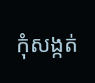កុំសង្កត់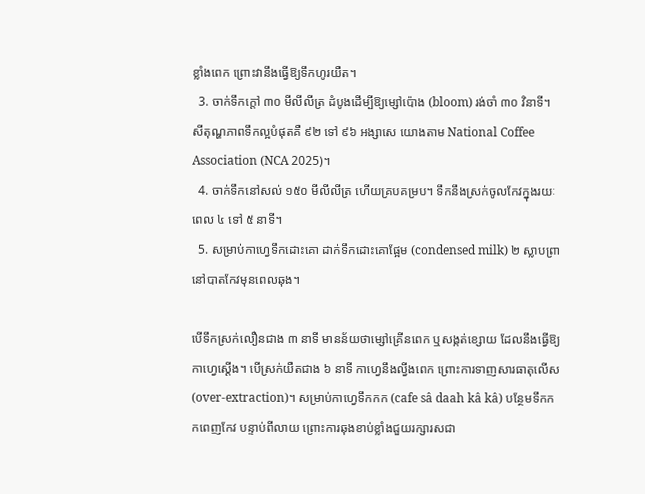ខ្លាំងពេក ព្រោះវានឹងធ្វើឱ្យទឹកហូរយឺត។
  3. ចាក់ទឹកក្តៅ ៣០ មីលីលីត្រ ដំបូងដើម្បីឱ្យម្សៅប៉ោង (bloom) រង់ចាំ ៣០ វិនាទី។ សីតុណ្ហភាពទឹកល្អបំផុតគឺ ៩២ ទៅ ៩៦ អង្សាសេ យោងតាម National Coffee Association (NCA 2025)។
  4. ចាក់ទឹកនៅសល់ ១៥០ មីលីលីត្រ ហើយគ្របគម្រប។ ទឹកនឹងស្រក់ចូលកែវក្នុងរយៈពេល ៤ ទៅ ៥ នាទី។
  5. សម្រាប់កាហ្វេទឹកដោះគោ ដាក់ទឹកដោះគោផ្អែម (condensed milk) ២ ស្លាបព្រា នៅបាតកែវមុនពេលឆុង។

បើទឹកស្រក់លឿនជាង ៣ នាទី មានន័យថាម្សៅគ្រើនពេក ឬសង្កត់ខ្សោយ ដែលនឹងធ្វើឱ្យកាហ្វេស្តើង។ បើស្រក់យឺតជាង ៦ នាទី កាហ្វេនឹងល្វីងពេក ព្រោះការទាញសារធាតុលើស (over-extraction)។ សម្រាប់កាហ្វេទឹកកក (cafe sâ daah kâ kâ) បន្ថែមទឹកកកពេញកែវ បន្ទាប់ពីលាយ ព្រោះការឆុងខាប់ខ្លាំងជួយរក្សារសជា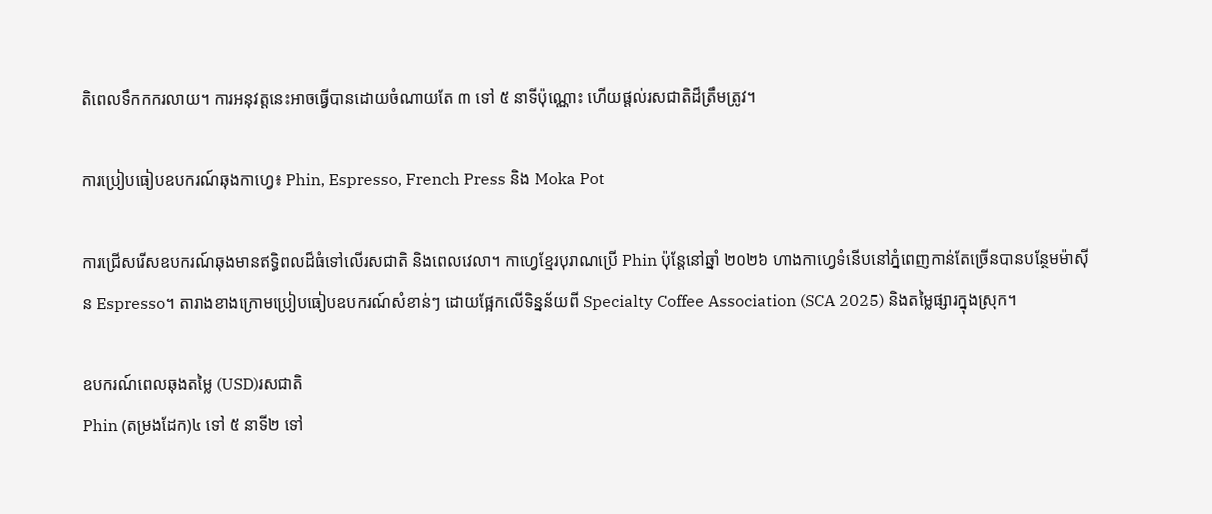តិពេលទឹកកករលាយ។ ការអនុវត្តនេះអាចធ្វើបានដោយចំណាយតែ ៣ ទៅ ៥ នាទីប៉ុណ្ណោះ ហើយផ្តល់រសជាតិដ៏ត្រឹមត្រូវ។

ការប្រៀបធៀបឧបករណ៍ឆុងកាហ្វេ៖ Phin, Espresso, French Press និង Moka Pot

ការជ្រើសរើសឧបករណ៍ឆុងមានឥទ្ធិពលដ៏ធំទៅលើរសជាតិ និងពេលវេលា។ កាហ្វេខ្មែរបុរាណប្រើ Phin ប៉ុន្តែនៅឆ្នាំ ២០២៦ ហាងកាហ្វេទំនើបនៅភ្នំពេញកាន់តែច្រើនបានបន្ថែមម៉ាស៊ីន Espresso។ តារាងខាងក្រោមប្រៀបធៀបឧបករណ៍សំខាន់ៗ ដោយផ្អែកលើទិន្នន័យពី Specialty Coffee Association (SCA 2025) និងតម្លៃផ្សារក្នុងស្រុក។

ឧបករណ៍ពេលឆុងតម្លៃ (USD)រសជាតិ
Phin (តម្រងដែក)៤ ទៅ ៥ នាទី២ ទៅ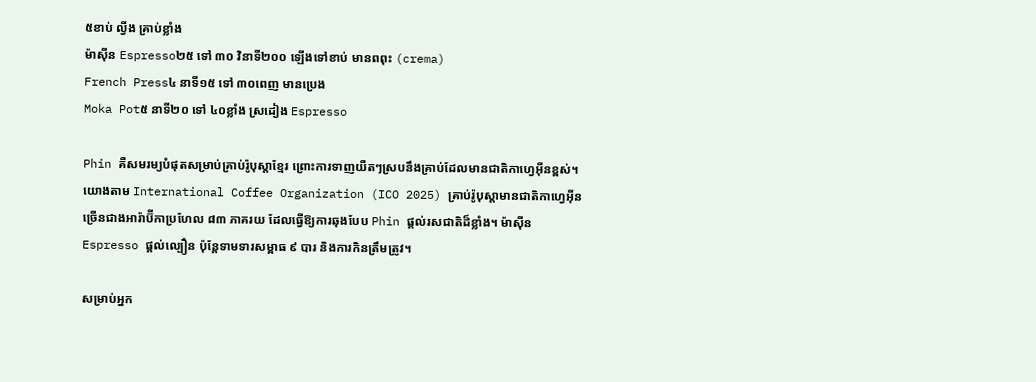៥ខាប់ ល្វីង គ្រាប់ខ្លាំង
ម៉ាស៊ីន Espresso២៥ ទៅ ៣០ វិនាទី២០០ ឡើងទៅខាប់ មានពពុះ (crema)
French Press៤ នាទី១៥ ទៅ ៣០ពេញ មានប្រេង
Moka Pot៥ នាទី២០ ទៅ ៤០ខ្លាំង ស្រដៀង Espresso

Phin គឺសមរម្យបំផុតសម្រាប់គ្រាប់រ៉ូបុស្តាខ្មែរ ព្រោះការទាញយឺតៗស្របនឹងគ្រាប់ដែលមានជាតិកាហ្វេអ៊ីនខ្ពស់។ យោងតាម International Coffee Organization (ICO 2025) គ្រាប់រ៉ូបុស្តាមានជាតិកាហ្វេអ៊ីនច្រើនជាងអារ៉ាប៊ីកាប្រហែល ៨៣ ភាគរយ ដែលធ្វើឱ្យការឆុងបែប Phin ផ្តល់រសជាតិដ៏ខ្លាំង។ ម៉ាស៊ីន Espresso ផ្តល់ល្បឿន ប៉ុន្តែទាមទារសម្ពាធ ៩ បារ និងការកិនត្រឹមត្រូវ។

សម្រាប់អ្នក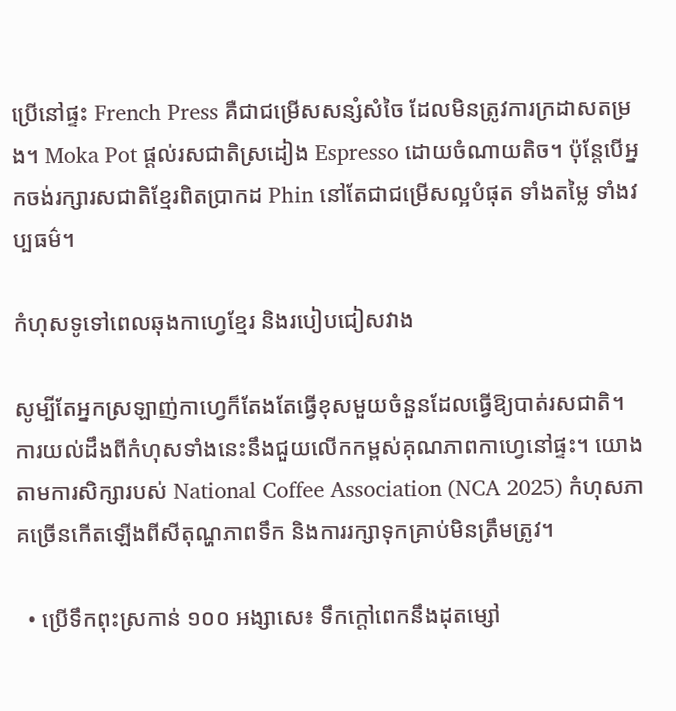ប្រើនៅផ្ទះ French Press គឺជាជម្រើសសន្សំសំចៃ ដែលមិនត្រូវការក្រដាសតម្រង។ Moka Pot ផ្តល់រសជាតិស្រដៀង Espresso ដោយចំណាយតិច។ ប៉ុន្តែបើអ្នកចង់រក្សារសជាតិខ្មែរពិតប្រាកដ Phin នៅតែជាជម្រើសល្អបំផុត ទាំងតម្លៃ ទាំងវប្បធម៌។

កំហុសទូទៅពេលឆុងកាហ្វេខ្មែរ និងរបៀបជៀសវាង

សូម្បីតែអ្នកស្រឡាញ់កាហ្វេក៏តែងតែធ្វើខុសមួយចំនួនដែលធ្វើឱ្យបាត់រសជាតិ។ ការយល់ដឹងពីកំហុសទាំងនេះនឹងជួយលើកកម្ពស់គុណភាពកាហ្វេនៅផ្ទះ។ យោងតាមការសិក្សារបស់ National Coffee Association (NCA 2025) កំហុសភាគច្រើនកើតឡើងពីសីតុណ្ហភាពទឹក និងការរក្សាទុកគ្រាប់មិនត្រឹមត្រូវ។

  • ប្រើទឹកពុះស្រកាន់ ១០០ អង្សាសេ៖ ទឹកក្តៅពេកនឹងដុតម្សៅ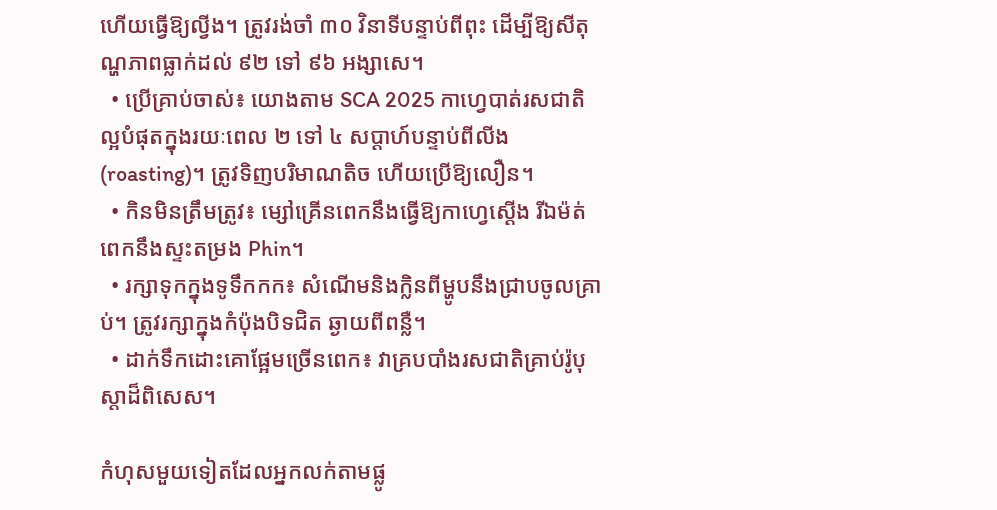ហើយធ្វើឱ្យល្វីង។ ត្រូវរង់ចាំ ៣០ វិនាទីបន្ទាប់ពីពុះ ដើម្បីឱ្យសីតុណ្ហភាពធ្លាក់ដល់ ៩២ ទៅ ៩៦ អង្សាសេ។
  • ប្រើគ្រាប់ចាស់៖ យោងតាម SCA 2025 កាហ្វេបាត់រសជាតិល្អបំផុតក្នុងរយៈពេល ២ ទៅ ៤ សប្តាហ៍បន្ទាប់ពីលីង (roasting)។ ត្រូវទិញបរិមាណតិច ហើយប្រើឱ្យលឿន។
  • កិនមិនត្រឹមត្រូវ៖ ម្សៅគ្រើនពេកនឹងធ្វើឱ្យកាហ្វេស្តើង រីឯម៉ត់ពេកនឹងស្ទះតម្រង Phin។
  • រក្សាទុកក្នុងទូទឹកកក៖ សំណើមនិងក្លិនពីម្ហូបនឹងជ្រាបចូលគ្រាប់។ ត្រូវរក្សាក្នុងកំប៉ុងបិទជិត ឆ្ងាយពីពន្លឺ។
  • ដាក់ទឹកដោះគោផ្អែមច្រើនពេក៖ វាគ្របបាំងរសជាតិគ្រាប់រ៉ូបុស្តាដ៏ពិសេស។

កំហុសមួយទៀតដែលអ្នកលក់តាមផ្លូ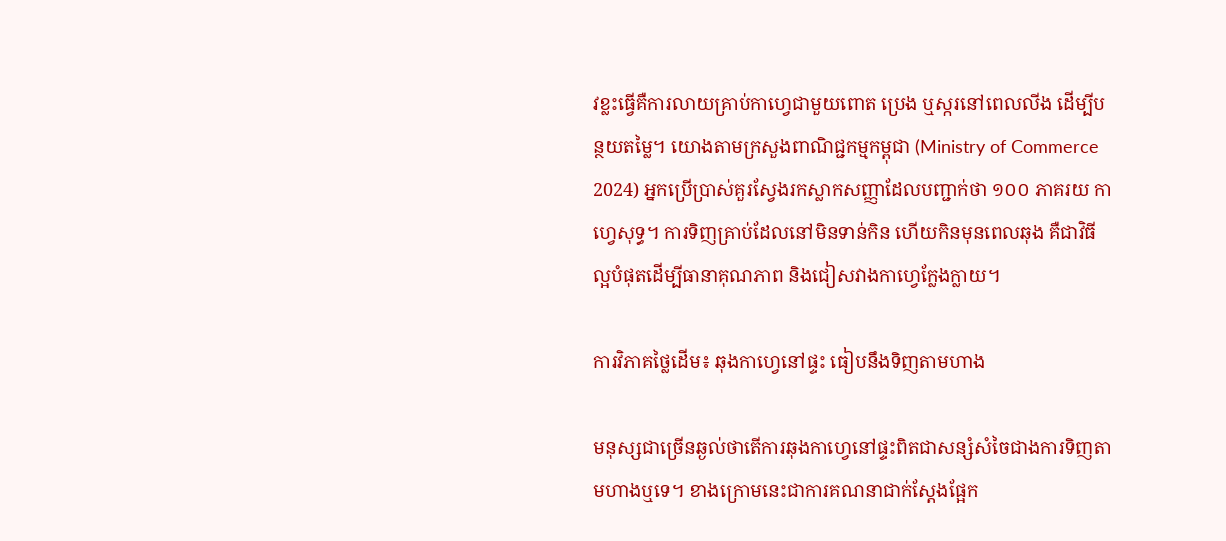វខ្លះធ្វើគឺការលាយគ្រាប់កាហ្វេជាមួយពោត ប្រេង ឬស្ករនៅពេលលីង ដើម្បីបន្ថយតម្លៃ។ យោងតាមក្រសួងពាណិជ្ជកម្មកម្ពុជា (Ministry of Commerce 2024) អ្នកប្រើប្រាស់គួរស្វែងរកស្លាកសញ្ញាដែលបញ្ជាក់ថា ១០០ ភាគរយ កាហ្វេសុទ្ធ។ ការទិញគ្រាប់ដែលនៅមិនទាន់កិន ហើយកិនមុនពេលឆុង គឺជាវិធីល្អបំផុតដើម្បីធានាគុណភាព និងជៀសវាងកាហ្វេក្លែងក្លាយ។

ការវិភាគថ្លៃដើម៖ ឆុងកាហ្វេនៅផ្ទះ ធៀបនឹងទិញតាមហាង

មនុស្សជាច្រើនឆ្ងល់ថាតើការឆុងកាហ្វេនៅផ្ទះពិតជាសន្សំសំចៃជាងការទិញតាមហាងឬទេ។ ខាងក្រោមនេះជាការគណនាជាក់ស្តែងផ្អែក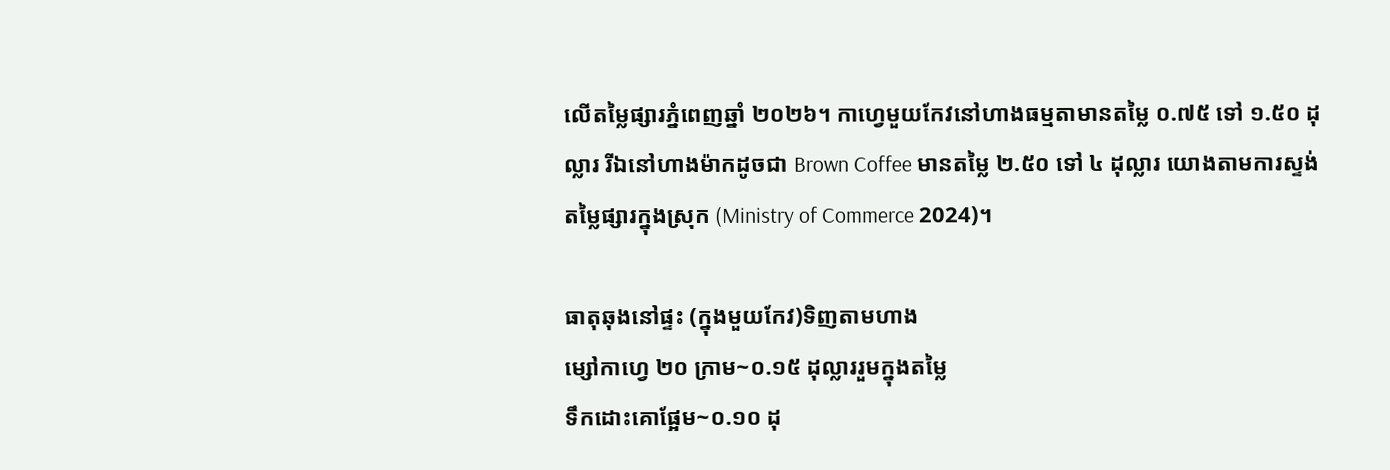លើតម្លៃផ្សារភ្នំពេញឆ្នាំ ២០២៦។ កាហ្វេមួយកែវនៅហាងធម្មតាមានតម្លៃ ០.៧៥ ទៅ ១.៥០ ដុល្លារ រីឯនៅហាងម៉ាកដូចជា Brown Coffee មានតម្លៃ ២.៥០ ទៅ ៤ ដុល្លារ យោងតាមការស្ទង់តម្លៃផ្សារក្នុងស្រុក (Ministry of Commerce 2024)។

ធាតុឆុងនៅផ្ទះ (ក្នុងមួយកែវ)ទិញតាមហាង
ម្សៅកាហ្វេ ២០ ក្រាម~០.១៥ ដុល្លាររួមក្នុងតម្លៃ
ទឹកដោះគោផ្អែម~០.១០ ដុ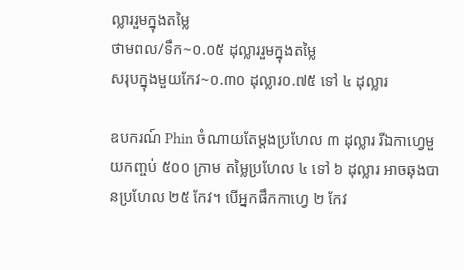ល្លាររួមក្នុងតម្លៃ
ថាមពល/ទឹក~០.០៥ ដុល្លាររួមក្នុងតម្លៃ
សរុបក្នុងមួយកែវ~០.៣០ ដុល្លារ០.៧៥ ទៅ ៤ ដុល្លារ

ឧបករណ៍ Phin ចំណាយតែម្តងប្រហែល ៣ ដុល្លារ រីឯកាហ្វេមួយកញ្ចប់ ៥០០ ក្រាម តម្លៃប្រហែល ៤ ទៅ ៦ ដុល្លារ អាចឆុងបានប្រហែល ២៥ កែវ។ បើអ្នកផឹកកាហ្វេ ២ កែវ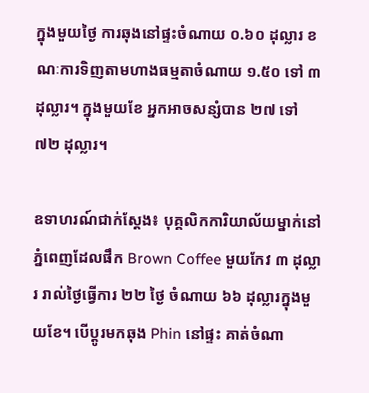ក្នុងមួយថ្ងៃ ការឆុងនៅផ្ទះចំណាយ ០.៦០ ដុល្លារ ខណៈការទិញតាមហាងធម្មតាចំណាយ ១.៥០ ទៅ ៣ ដុល្លារ។ ក្នុងមួយខែ អ្នកអាចសន្សំបាន ២៧ ទៅ ៧២ ដុល្លារ។

ឧទាហរណ៍ជាក់ស្តែង៖ បុគ្គលិកការិយាល័យម្នាក់នៅភ្នំពេញដែលផឹក Brown Coffee មួយកែវ ៣ ដុល្លារ រាល់ថ្ងៃធ្វើការ ២២ ថ្ងៃ ចំណាយ ៦៦ ដុល្លារក្នុងមួយខែ។ បើប្តូរមកឆុង Phin នៅផ្ទះ គាត់ចំណា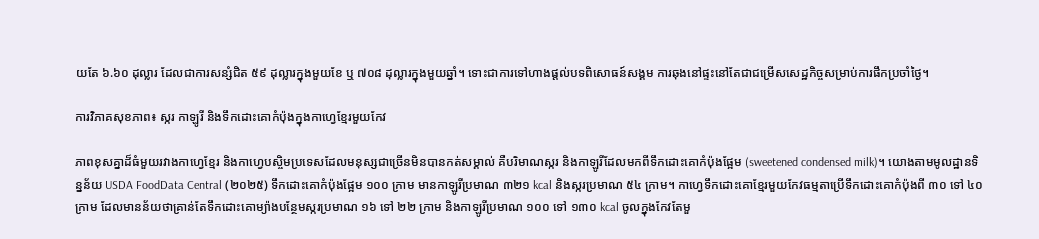យតែ ៦.៦០ ដុល្លារ ដែលជាការសន្សំជិត ៥៩ ដុល្លារក្នុងមួយខែ ឬ ៧០៨ ដុល្លារក្នុងមួយឆ្នាំ។ ទោះជាការទៅហាងផ្តល់បទពិសោធន៍សង្គម ការឆុងនៅផ្ទះនៅតែជាជម្រើសសេដ្ឋកិច្ចសម្រាប់ការផឹកប្រចាំថ្ងៃ។

ការវិភាគសុខភាព៖ ស្ករ កាឡូរី និងទឹកដោះគោកំប៉ុងក្នុងកាហ្វេខ្មែរមួយកែវ

ភាពខុសគ្នាដ៏ធំមួយរវាងកាហ្វេខ្មែរ និងកាហ្វេបស្ចិមប្រទេសដែលមនុស្សជាច្រើនមិនបានកត់សម្គាល់ គឺបរិមាណស្ករ និងកាឡូរីដែលមកពីទឹកដោះគោកំប៉ុងផ្អែម (sweetened condensed milk)។ យោងតាមមូលដ្ឋានទិន្នន័យ USDA FoodData Central (២០២៥) ទឹកដោះគោកំប៉ុងផ្អែម ១០០ ក្រាម មានកាឡូរីប្រមាណ ៣២១ kcal និងស្ករប្រមាណ ៥៤ ក្រាម។ កាហ្វេទឹកដោះគោខ្មែរមួយកែវធម្មតាប្រើទឹកដោះគោកំប៉ុងពី ៣០ ទៅ ៤០ ក្រាម ដែលមានន័យថាគ្រាន់តែទឹកដោះគោម្យ៉ាងបន្ថែមស្ករប្រមាណ ១៦ ទៅ ២២ ក្រាម និងកាឡូរីប្រមាណ ១០០ ទៅ ១៣០ kcal ចូលក្នុងកែវតែមួ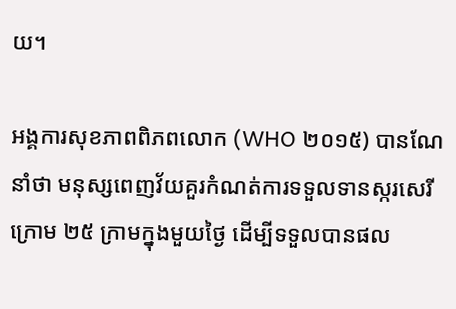យ។

អង្គការសុខភាពពិភពលោក (WHO ២០១៥) បានណែនាំថា មនុស្សពេញវ័យគួរកំណត់ការទទួលទានស្ករសេរីក្រោម ២៥ ក្រាមក្នុងមួយថ្ងៃ ដើម្បីទទួលបានផល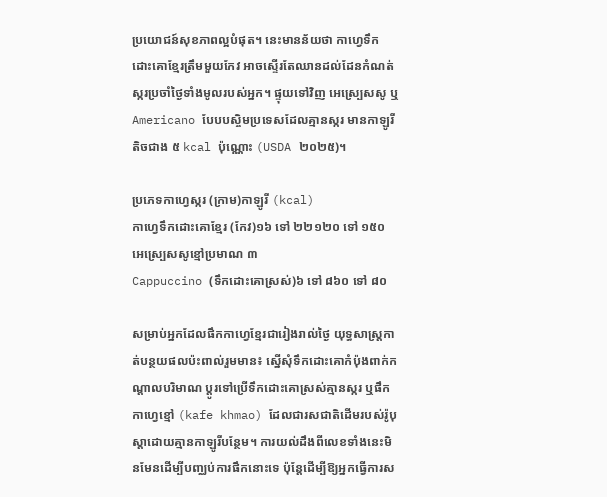ប្រយោជន៍សុខភាពល្អបំផុត។ នេះមានន័យថា កាហ្វេទឹកដោះគោខ្មែរត្រឹមមួយកែវ អាចស្ទើរតែឈានដល់ដែនកំណត់ស្ករប្រចាំថ្ងៃទាំងមូលរបស់អ្នក។ ផ្ទុយទៅវិញ អេស្ប្រេសសូ ឬ Americano បែបបស្ចិមប្រទេសដែលគ្មានស្ករ មានកាឡូរីតិចជាង ៥ kcal ប៉ុណ្ណោះ (USDA ២០២៥)។

ប្រភេទកាហ្វេស្ករ (ក្រាម)កាឡូរី (kcal)
កាហ្វេទឹកដោះគោខ្មែរ (កែវ)១៦ ទៅ ២២១២០ ទៅ ១៥០
អេស្ប្រេសសូខ្មៅប្រមាណ ៣
Cappuccino (ទឹកដោះគោស្រស់)៦ ទៅ ៨៦០ ទៅ ៨០

សម្រាប់អ្នកដែលផឹកកាហ្វេខ្មែរជារៀងរាល់ថ្ងៃ យុទ្ធសាស្ត្រកាត់បន្ថយផលប៉ះពាល់រួមមាន៖ ស្នើសុំទឹកដោះគោកំប៉ុងពាក់កណ្តាលបរិមាណ ប្តូរទៅប្រើទឹកដោះគោស្រស់គ្មានស្ករ ឬផឹកកាហ្វេខ្មៅ (kafe khmao) ដែលជារសជាតិដើមរបស់រ៉ូបុស្តាដោយគ្មានកាឡូរីបន្ថែម។ ការយល់ដឹងពីលេខទាំងនេះមិនមែនដើម្បីបញ្ឈប់ការផឹកនោះទេ ប៉ុន្តែដើម្បីឱ្យអ្នកធ្វើការស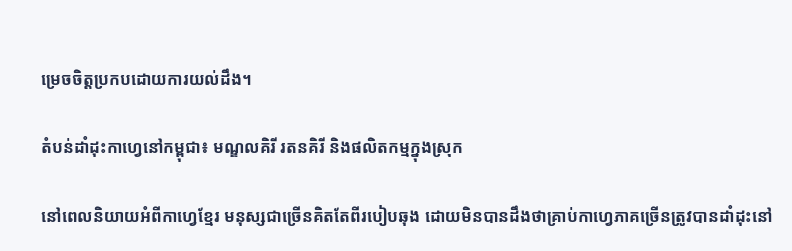ម្រេចចិត្តប្រកបដោយការយល់ដឹង។

តំបន់ដាំដុះកាហ្វេនៅកម្ពុជា៖ មណ្ឌលគិរី រតនគិរី និងផលិតកម្មក្នុងស្រុក

នៅពេលនិយាយអំពីកាហ្វេខ្មែរ មនុស្សជាច្រើនគិតតែពីរបៀបឆុង ដោយមិនបានដឹងថាគ្រាប់កាហ្វេភាគច្រើនត្រូវបានដាំដុះនៅ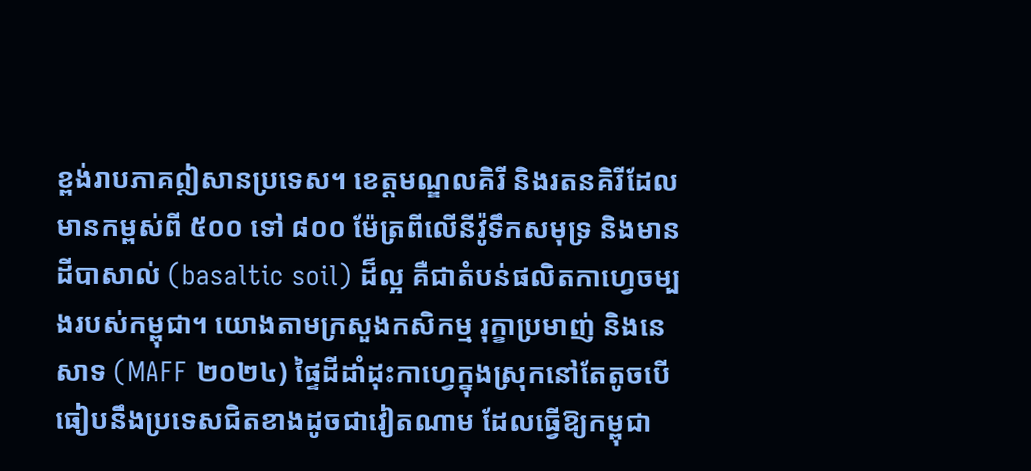ខ្ពង់រាបភាគឦសានប្រទេស។ ខេត្តមណ្ឌលគិរី និងរតនគិរីដែលមានកម្ពស់ពី ៥០០ ទៅ ៨០០ ម៉ែត្រពីលើនីវ៉ូទឹកសមុទ្រ និងមានដីបាសាល់ (basaltic soil) ដ៏ល្អ គឺជាតំបន់ផលិតកាហ្វេចម្បងរបស់កម្ពុជា។ យោងតាមក្រសួងកសិកម្ម រុក្ខាប្រមាញ់ និងនេសាទ (MAFF ២០២៤) ផ្ទៃដីដាំដុះកាហ្វេក្នុងស្រុកនៅតែតូចបើធៀបនឹងប្រទេសជិតខាងដូចជាវៀតណាម ដែលធ្វើឱ្យកម្ពុជា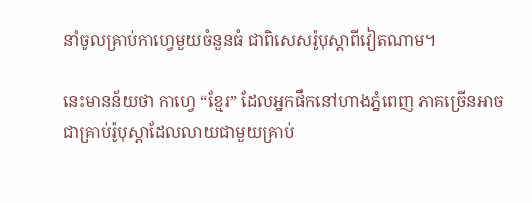នាំចូលគ្រាប់កាហ្វេមួយចំនួនធំ ជាពិសេសរ៉ូបុស្តាពីវៀតណាម។

នេះមានន័យថា កាហ្វេ “ខ្មែរ” ដែលអ្នកផឹកនៅហាងភ្នំពេញ ភាគច្រើនអាចជាគ្រាប់រ៉ូបុស្តាដែលលាយជាមួយគ្រាប់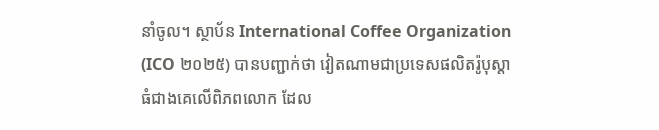នាំចូល។ ស្ថាប័ន International Coffee Organization (ICO ២០២៥) បានបញ្ជាក់ថា វៀតណាមជាប្រទេសផលិតរ៉ូបុស្តាធំជាងគេលើពិភពលោក ដែល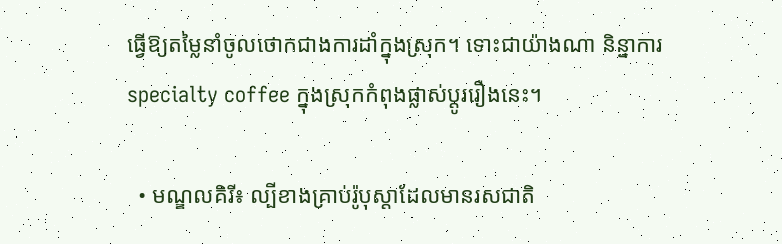ធ្វើឱ្យតម្លៃនាំចូលថោកជាងការដាំក្នុងស្រុក។ ទោះជាយ៉ាងណា និន្នាការ specialty coffee ក្នុងស្រុកកំពុងផ្លាស់ប្តូររឿងនេះ។

  • មណ្ឌលគិរី៖ ល្បីខាងគ្រាប់រ៉ូបុស្តាដែលមានរសជាតិ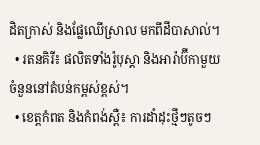ដិតក្រាស់ និងផ្លែឈើស្រាល មកពីដីបាសាល់។
  • រតនគិរី៖ ផលិតទាំងរ៉ូបុស្តា និងអារ៉ាប៊ីកាមួយចំនួននៅតំបន់កម្ពស់ខ្ពស់។
  • ខេត្តកំពត និងកំពង់ស្ពឺ៖ ការដាំដុះថ្មីៗតូចៗ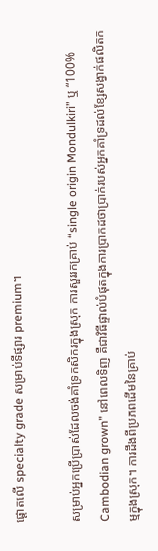ផ្តោតលើ specialty grade សម្រាប់ទីផ្សារ premium។

សម្រាប់អ្នកប្រើប្រាស់ដែលចង់គាំទ្រកសិករក្នុងស្រុក ការសួររកគ្រាប់ “single origin Mondulkiri” ឬ “100% Cambodian grown” នៅពេលទិញ គឺជាវិធីផ្ទាល់បំផុតក្នុងការប្រាកដថាប្រាក់របស់អ្នកគាំទ្រដល់ខ្សែសង្វាក់ផលិតកម្មក្នុងស្រុក។ ការដឹងពីប្រភពដើមនៃគ្រាប់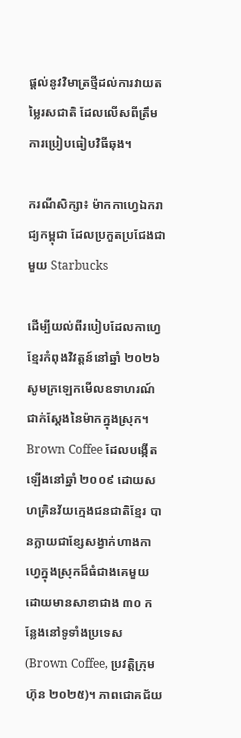ផ្តល់នូវវិមាត្រថ្មីដល់ការវាយតម្លៃរសជាតិ ដែលលើសពីត្រឹមការប្រៀបធៀបវិធីឆុង។

ករណីសិក្សា៖ ម៉ាកកាហ្វេឯករាជ្យកម្ពុជា ដែលប្រកួតប្រជែងជាមួយ Starbucks

ដើម្បីយល់ពីរបៀបដែលកាហ្វេខ្មែរកំពុងវិវត្តន៍នៅឆ្នាំ ២០២៦ សូមក្រឡេកមើលឧទាហរណ៍ជាក់ស្តែងនៃម៉ាកក្នុងស្រុក។ Brown Coffee ដែលបង្កើតឡើងនៅឆ្នាំ ២០០៩ ដោយសហគ្រិនវ័យក្មេងជនជាតិខ្មែរ បានក្លាយជាខ្សែសង្វាក់ហាងកាហ្វេក្នុងស្រុកដ៏ធំជាងគេមួយ ដោយមានសាខាជាង ៣០ កន្លែងនៅទូទាំងប្រទេស (Brown Coffee, ប្រវត្តិក្រុមហ៊ុន ២០២៥)។ ភាពជោគជ័យ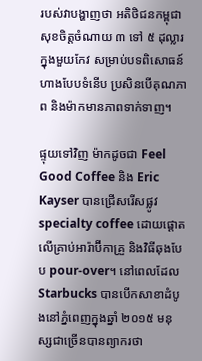របស់វាបង្ហាញថា អតិថិជនកម្ពុជាសុខចិត្តចំណាយ ៣ ទៅ ៥ ដុល្លារក្នុងមួយកែវ សម្រាប់បទពិសោធន៍ហាងបែបទំនើប ប្រសិនបើគុណភាព និងម៉ាកមានភាពទាក់ទាញ។

ផ្ទុយទៅវិញ ម៉ាកដូចជា Feel Good Coffee និង Eric Kayser បានជ្រើសរើសផ្លូវ specialty coffee ដោយផ្តោតលើគ្រាប់អារ៉ាប៊ីកាគ្រួ និងវិធីឆុងបែប pour-over។ នៅពេលដែល Starbucks បានបើកសាខាដំបូងនៅភ្នំពេញក្នុងឆ្នាំ ២០១៥ មនុស្សជាច្រើនបានព្យាករថា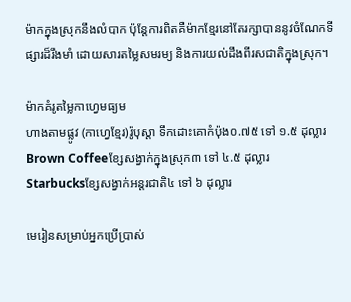ម៉ាកក្នុងស្រុកនឹងលំបាក ប៉ុន្តែការពិតគឺម៉ាកខ្មែរនៅតែរក្សាបាននូវចំណែកទីផ្សារដ៏រឹងមាំ ដោយសារតម្លៃសមរម្យ និងការយល់ដឹងពីរសជាតិក្នុងស្រុក។

ម៉ាកគំរូតម្លៃកាហ្វេមធ្យម
ហាងតាមផ្លូវ (កាហ្វេខ្មែរ)រ៉ូបុស្តា ទឹកដោះគោកំប៉ុង០.៧៥ ទៅ ១.៥ ដុល្លារ
Brown Coffeeខ្សែសង្វាក់ក្នុងស្រុក៣ ទៅ ៤.៥ ដុល្លារ
Starbucksខ្សែសង្វាក់អន្តរជាតិ៤ ទៅ ៦ ដុល្លារ

មេរៀនសម្រាប់អ្នកប្រើប្រាស់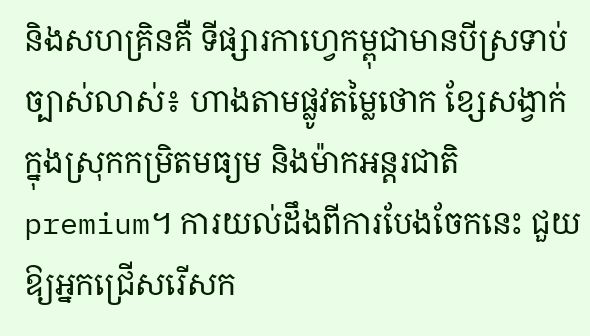និងសហគ្រិនគឺ ទីផ្សារកាហ្វេកម្ពុជាមានបីស្រទាប់ច្បាស់លាស់៖ ហាងតាមផ្លូវតម្លៃថោក ខ្សែសង្វាក់ក្នុងស្រុកកម្រិតមធ្យម និងម៉ាកអន្តរជាតិ premium។ ការយល់ដឹងពីការបែងចែកនេះ ជួយឱ្យអ្នកជ្រើសរើសក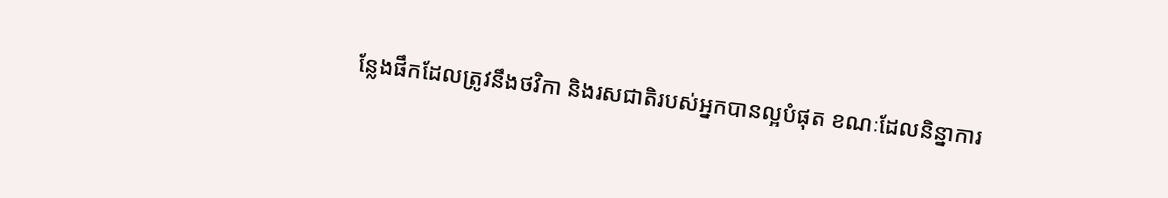ន្លែងផឹកដែលត្រូវនឹងថវិកា និងរសជាតិរបស់អ្នកបានល្អបំផុត ខណៈដែលនិន្នាការ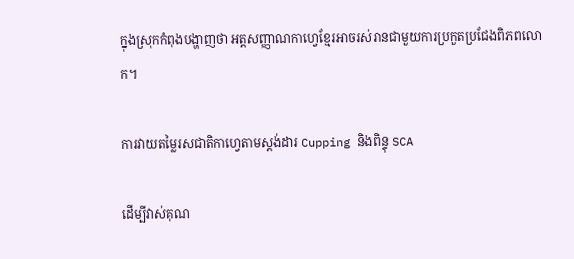ក្នុងស្រុកកំពុងបង្ហាញថា អត្តសញ្ញាណកាហ្វេខ្មែរអាចរស់រានជាមួយការប្រកួតប្រជែងពិភពលោក។

ការវាយតម្លៃរសជាតិកាហ្វេតាមស្តង់ដារ Cupping និងពិន្ទុ SCA

ដើម្បីវាស់គុណ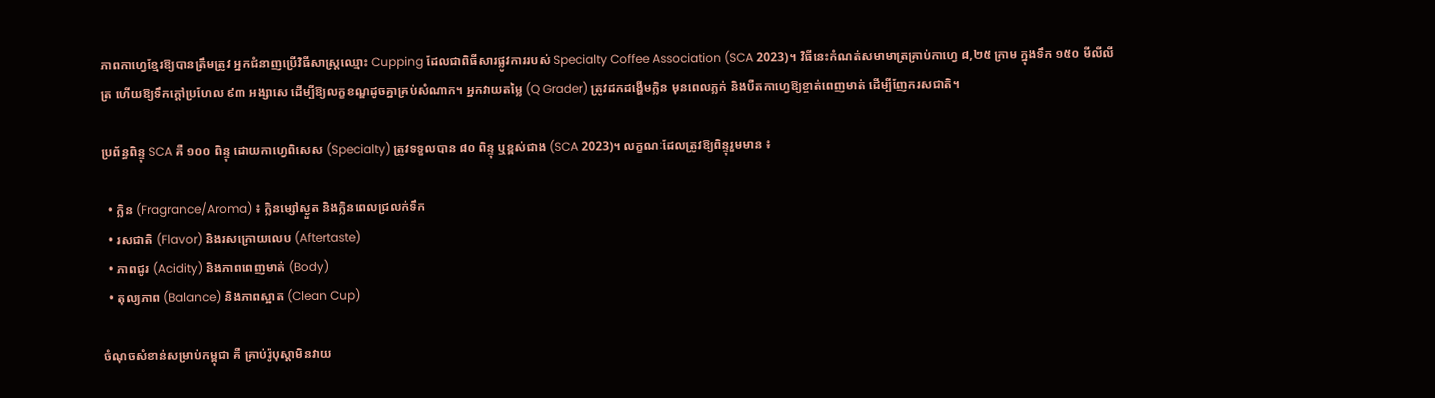ភាពកាហ្វេខ្មែរឱ្យបានត្រឹមត្រូវ អ្នកជំនាញប្រើវិធីសាស្ត្រឈ្មោះ Cupping ដែលជាពិធីសារផ្លូវការរបស់ Specialty Coffee Association (SCA 2023)។ វិធីនេះកំណត់សមាមាត្រគ្រាប់កាហ្វេ ៨,២៥ ក្រាម ក្នុងទឹក ១៥០ មីលីលីត្រ ហើយឱ្យទឹកក្តៅប្រហែល ៩៣ អង្សាសេ ដើម្បីឱ្យលក្ខខណ្ឌដូចគ្នាគ្រប់សំណាក។ អ្នកវាយតម្លៃ (Q Grader) ត្រូវដកដង្ហើមក្លិន មុនពេលភ្លក់ និងបឺតកាហ្វេឱ្យខ្ចាត់ពេញមាត់ ដើម្បីញែករសជាតិ។

ប្រព័ន្ធពិន្ទុ SCA គឺ ១០០ ពិន្ទុ ដោយកាហ្វេពិសេស (Specialty) ត្រូវទទួលបាន ៨០ ពិន្ទុ ឬខ្ពស់ជាង (SCA 2023)។ លក្ខណៈដែលត្រូវឱ្យពិន្ទុរួមមាន ៖

  • ក្លិន (Fragrance/Aroma) ៖ ក្លិនម្សៅស្ងួត និងក្លិនពេលជ្រលក់ទឹក
  • រសជាតិ (Flavor) និងរសក្រោយលេប (Aftertaste)
  • ភាពជូរ (Acidity) និងភាពពេញមាត់ (Body)
  • តុល្យភាព (Balance) និងភាពស្អាត (Clean Cup)

ចំណុចសំខាន់សម្រាប់កម្ពុជា គឺ គ្រាប់រ៉ូបុស្តាមិនវាយ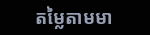តម្លៃតាមមា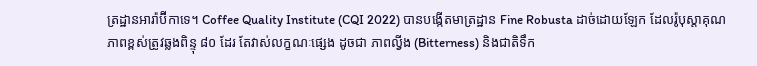ត្រដ្ឋានអារ៉ាប៊ីកាទេ។ Coffee Quality Institute (CQI 2022) បានបង្កើតមាត្រដ្ឋាន Fine Robusta ដាច់ដោយឡែក ដែលរ៉ូបុស្តាគុណភាពខ្ពស់ត្រូវឆ្លងពិន្ទុ ៨០ ដែរ តែវាស់លក្ខណៈផ្សេង ដូចជា ភាពល្វីង (Bitterness) និងជាតិទឹក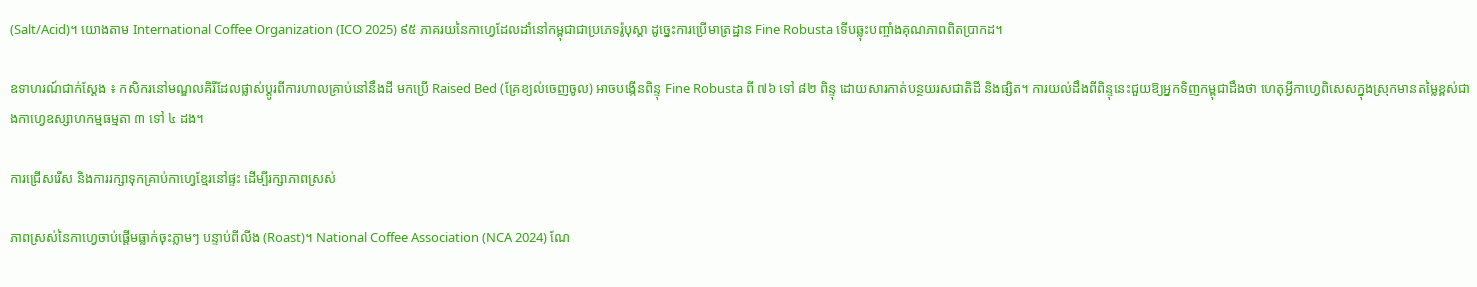(Salt/Acid)។ យោងតាម International Coffee Organization (ICO 2025) ៩៥ ភាគរយនៃកាហ្វេដែលដាំនៅកម្ពុជាជាប្រភេទរ៉ូបុស្តា ដូច្នេះការប្រើមាត្រដ្ឋាន Fine Robusta ទើបឆ្លុះបញ្ចាំងគុណភាពពិតប្រាកដ។

ឧទាហរណ៍ជាក់ស្តែង ៖ កសិករនៅមណ្ឌលគិរីដែលផ្លាស់ប្តូរពីការហាលគ្រាប់នៅនឹងដី មកប្រើ Raised Bed (គ្រែខ្យល់ចេញចូល) អាចបង្កើនពិន្ទុ Fine Robusta ពី ៧៦ ទៅ ៨២ ពិន្ទុ ដោយសារកាត់បន្ថយរសជាតិដី និងផ្សិត។ ការយល់ដឹងពីពិន្ទុនេះជួយឱ្យអ្នកទិញកម្ពុជាដឹងថា ហេតុអ្វីកាហ្វេពិសេសក្នុងស្រុកមានតម្លៃខ្ពស់ជាងកាហ្វេឧស្សាហកម្មធម្មតា ៣ ទៅ ៤ ដង។

ការជ្រើសរើស និងការរក្សាទុកគ្រាប់កាហ្វេខ្មែរនៅផ្ទះ ដើម្បីរក្សាភាពស្រស់

ភាពស្រស់នៃកាហ្វេចាប់ផ្តើមធ្លាក់ចុះភ្លាមៗ បន្ទាប់ពីលីង (Roast)។ National Coffee Association (NCA 2024) ណែ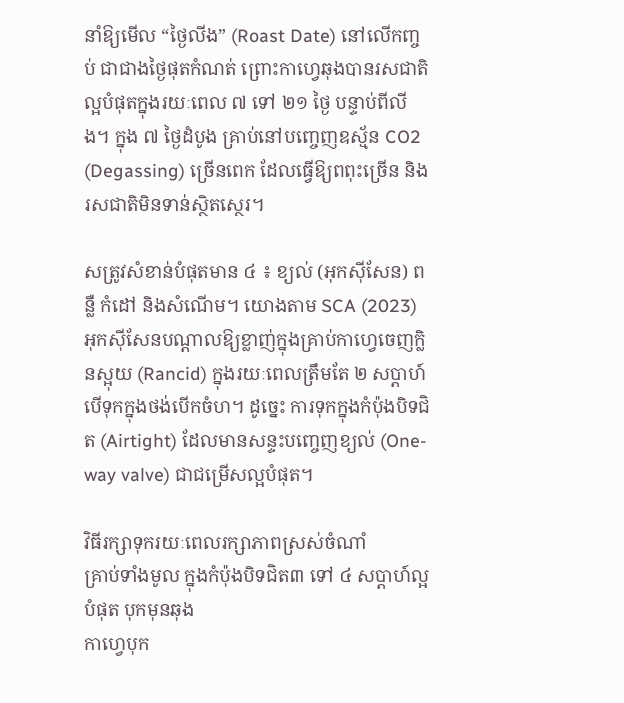នាំឱ្យមើល “ថ្ងៃលីង” (Roast Date) នៅលើកញ្ចប់ ជាជាងថ្ងៃផុតកំណត់ ព្រោះកាហ្វេឆុងបានរសជាតិល្អបំផុតក្នុងរយៈពេល ៧ ទៅ ២១ ថ្ងៃ បន្ទាប់ពីលីង។ ក្នុង ៧ ថ្ងៃដំបូង គ្រាប់នៅបញ្ចេញឧស្ម័ន CO2 (Degassing) ច្រើនពេក ដែលធ្វើឱ្យពពុះច្រើន និងរសជាតិមិនទាន់ស្ថិតស្ថេរ។

សត្រូវសំខាន់បំផុតមាន ៤ ៖ ខ្យល់ (អុកស៊ីសែន) ពន្លឺ កំដៅ និងសំណើម។ យោងតាម SCA (2023) អុកស៊ីសែនបណ្តាលឱ្យខ្លាញ់ក្នុងគ្រាប់កាហ្វេចេញក្លិនស្អុយ (Rancid) ក្នុងរយៈពេលត្រឹមតែ ២ សប្តាហ៍ បើទុកក្នុងថង់បើកចំហ។ ដូច្នេះ ការទុកក្នុងកំប៉ុងបិទជិត (Airtight) ដែលមានសន្ទះបញ្ចេញខ្យល់ (One-way valve) ជាជម្រើសល្អបំផុត។

វិធីរក្សាទុករយៈពេលរក្សាភាពស្រស់ចំណាំ
គ្រាប់ទាំងមូល ក្នុងកំប៉ុងបិទជិត៣ ទៅ ៤ សប្តាហ៍ល្អបំផុត បុកមុនឆុង
កាហ្វេបុក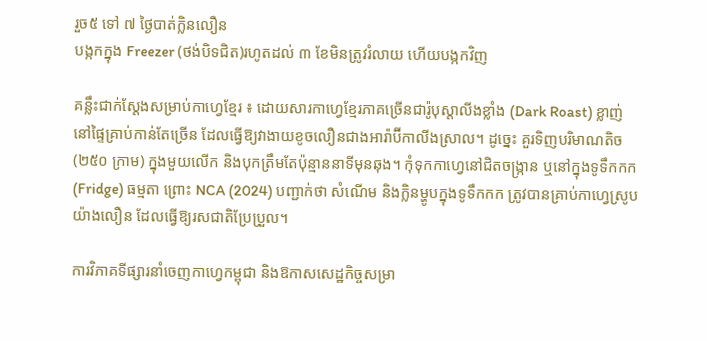រួច៥ ទៅ ៧ ថ្ងៃបាត់ក្លិនលឿន
បង្កកក្នុង Freezer (ថង់បិទជិត)រហូតដល់ ៣ ខែមិនត្រូវរំលាយ ហើយបង្កកវិញ

គន្លឹះជាក់ស្តែងសម្រាប់កាហ្វេខ្មែរ ៖ ដោយសារកាហ្វេខ្មែរភាគច្រើនជារ៉ូបុស្តាលីងខ្លាំង (Dark Roast) ខ្លាញ់នៅផ្ទៃគ្រាប់កាន់តែច្រើន ដែលធ្វើឱ្យវាងាយខូចលឿនជាងអារ៉ាប៊ីកាលីងស្រាល។ ដូច្នេះ គួរទិញបរិមាណតិច (២៥០ ក្រាម) ក្នុងមួយលើក និងបុកត្រឹមតែប៉ុន្មាននាទីមុនឆុង។ កុំទុកកាហ្វេនៅជិតចង្ក្រាន ឬនៅក្នុងទូទឹកកក (Fridge) ធម្មតា ព្រោះ NCA (2024) បញ្ជាក់ថា សំណើម និងក្លិនម្ហូបក្នុងទូទឹកកក ត្រូវបានគ្រាប់កាហ្វេស្រូបយ៉ាងលឿន ដែលធ្វើឱ្យរសជាតិប្រែប្រួល។

ការវិភាគទីផ្សារនាំចេញកាហ្វេកម្ពុជា និងឱកាសសេដ្ឋកិច្ចសម្រា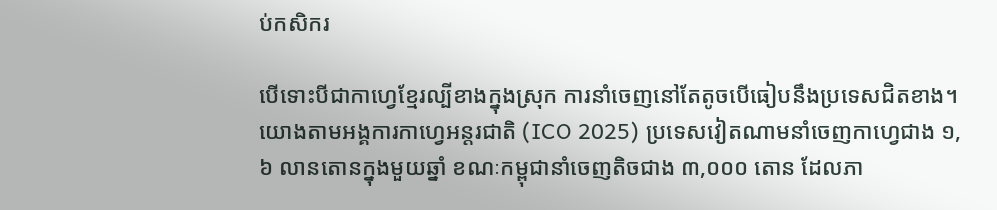ប់កសិករ

បើទោះបីជាកាហ្វេខ្មែរល្បីខាងក្នុងស្រុក ការនាំចេញនៅតែតូចបើធៀបនឹងប្រទេសជិតខាង។ យោងតាមអង្គការកាហ្វេអន្តរជាតិ (ICO 2025) ប្រទេសវៀតណាមនាំចេញកាហ្វេជាង ១,៦ លានតោនក្នុងមួយឆ្នាំ ខណៈកម្ពុជានាំចេញតិចជាង ៣,០០០ តោន ដែលភា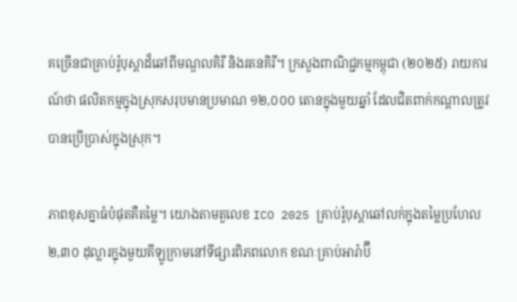គច្រើនជាគ្រាប់រ៉ូបុស្តាដ៏ឆៅពីមណ្ឌលគិរី និងរតនគិរី។ ក្រសួងពាណិជ្ជកម្មកម្ពុជា (២០២៥) រាយការណ៍ថា ផលិតកម្មក្នុងស្រុកសរុបមានប្រមាណ ១២,០០០ តោនក្នុងមួយឆ្នាំ ដែលជិតពាក់កណ្តាលត្រូវបានប្រើប្រាស់ក្នុងស្រុក។

ភាពខុសគ្នាធំបំផុតគឺតម្លៃ។ យោងតាមតួលេខ ICO 2025 គ្រាប់រ៉ូបុស្តាឆៅលក់ក្នុងតម្លៃប្រហែល ២,៣០ ដុល្លារក្នុងមួយគីឡូក្រាមនៅទីផ្សារពិភពលោក ខណៈគ្រាប់អារ៉ាប៊ី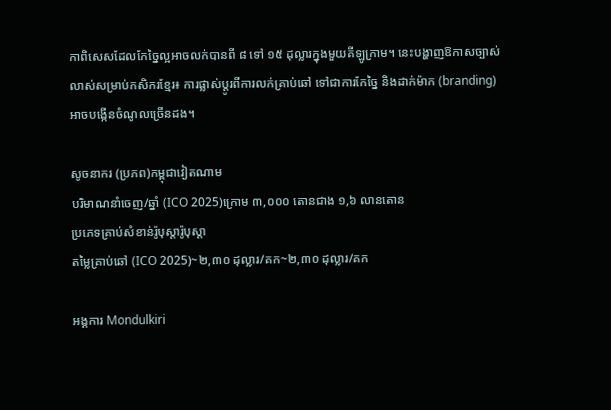កាពិសេសដែលកែច្នៃល្អអាចលក់បានពី ៨ ទៅ ១៥ ដុល្លារក្នុងមួយគីឡូក្រាម។ នេះបង្ហាញឱកាសច្បាស់លាស់សម្រាប់កសិករខ្មែរ៖ ការផ្លាស់ប្តូរពីការលក់គ្រាប់ឆៅ ទៅជាការកែច្នៃ និងដាក់ម៉ាក (branding) អាចបង្កើនចំណូលច្រើនដង។

សូចនាករ (ប្រភព)កម្ពុជាវៀតណាម
បរិមាណនាំចេញ/ឆ្នាំ (ICO 2025)ក្រោម ៣,០០០ តោនជាង ១,៦ លានតោន
ប្រភេទគ្រាប់សំខាន់រ៉ូបុស្តារ៉ូបុស្តា
តម្លៃគ្រាប់ឆៅ (ICO 2025)~២,៣០ ដុល្លារ/គក~២,៣០ ដុល្លារ/គក

អង្គការ Mondulkiri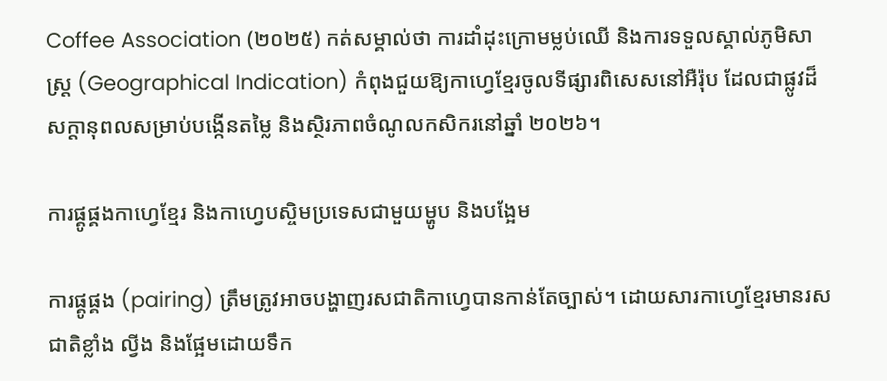Coffee Association (២០២៥) កត់សម្គាល់ថា ការដាំដុះក្រោមម្លប់ឈើ និងការទទួលស្គាល់ភូមិសាស្ត្រ (Geographical Indication) កំពុងជួយឱ្យកាហ្វេខ្មែរចូលទីផ្សារពិសេសនៅអឺរ៉ុប ដែលជាផ្លូវដ៏សក្តានុពលសម្រាប់បង្កើនតម្លៃ និងស្ថិរភាពចំណូលកសិករនៅឆ្នាំ ២០២៦។

ការផ្គូផ្គងកាហ្វេខ្មែរ និងកាហ្វេបស្ចិមប្រទេសជាមួយម្ហូប និងបង្អែម

ការផ្គូផ្គង (pairing) ត្រឹមត្រូវអាចបង្ហាញរសជាតិកាហ្វេបានកាន់តែច្បាស់។ ដោយសារកាហ្វេខ្មែរមានរសជាតិខ្លាំង ល្វីង និងផ្អែមដោយទឹក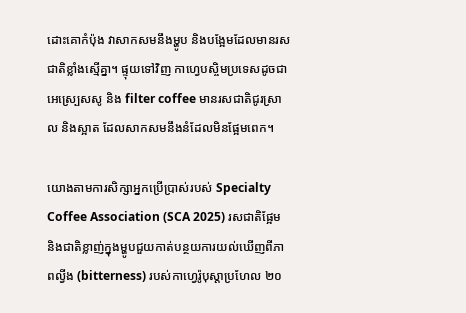ដោះគោកំប៉ុង វាសាកសមនឹងម្ហូប និងបង្អែមដែលមានរសជាតិខ្លាំងស្មើគ្នា។ ផ្ទុយទៅវិញ កាហ្វេបស្ចិមប្រទេសដូចជាអេស្ប្រេសសូ និង filter coffee មានរសជាតិជូរស្រាល និងស្អាត ដែលសាកសមនឹងនំដែលមិនផ្អែមពេក។

យោងតាមការសិក្សាអ្នកប្រើប្រាស់របស់ Specialty Coffee Association (SCA 2025) រសជាតិផ្អែម និងជាតិខ្លាញ់ក្នុងម្ហូបជួយកាត់បន្ថយការយល់ឃើញពីភាពល្វីង (bitterness) របស់កាហ្វេរ៉ូបុស្តាប្រហែល ២០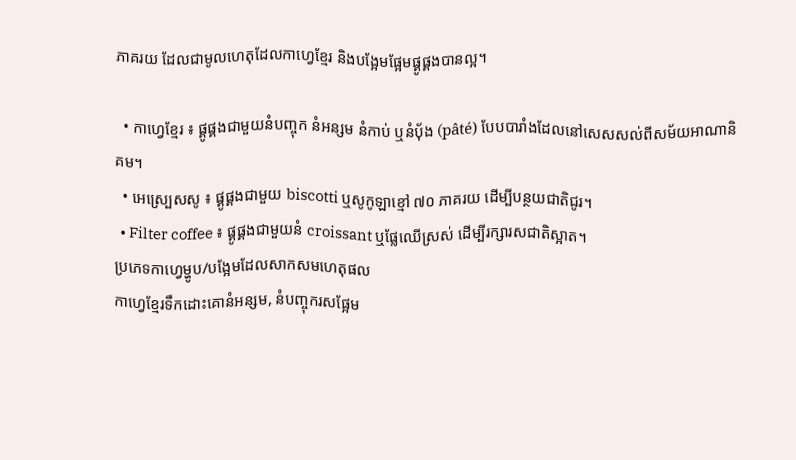ភាគរយ ដែលជាមូលហេតុដែលកាហ្វេខ្មែរ និងបង្អែមផ្អែមផ្គូផ្គងបានល្អ។

  • កាហ្វេខ្មែរ ៖ ផ្គូផ្គងជាមួយនំបញ្ចុក នំអន្សម នំកាប់ ឬនំប័ុង (pâté) បែបបារាំងដែលនៅសេសសល់ពីសម័យអាណានិគម។
  • អេស្ប្រេសសូ ៖ ផ្គូផ្គងជាមួយ biscotti ឬសូកូឡាខ្មៅ ៧០ ភាគរយ ដើម្បីបន្ថយជាតិជូរ។
  • Filter coffee ៖ ផ្គូផ្គងជាមួយនំ croissant ឬផ្លែឈើស្រស់ ដើម្បីរក្សារសជាតិស្អាត។
ប្រភេទកាហ្វេម្ហូប/បង្អែមដែលសាកសមហេតុផល
កាហ្វេខ្មែរទឹកដោះគោនំអន្សម, នំបញ្ចុករសផ្អែម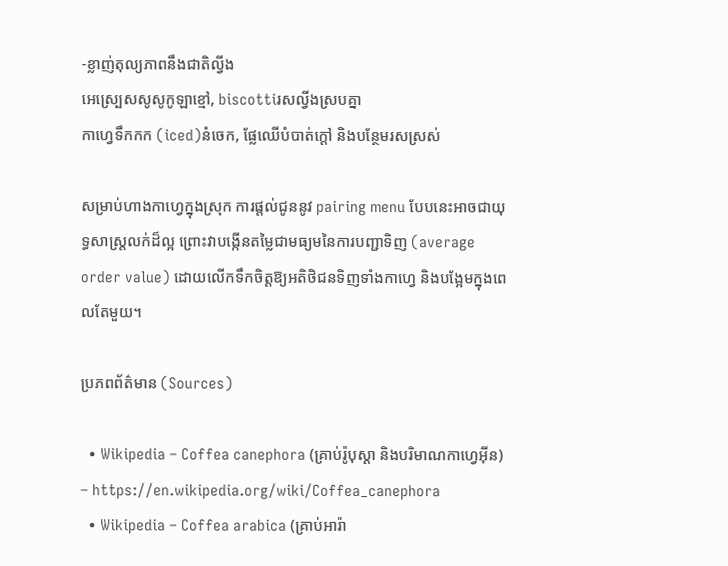-ខ្លាញ់តុល្យភាពនឹងជាតិល្វីង
អេស្ប្រេសសូសូកូឡាខ្មៅ, biscottiរសល្វីងស្របគ្នា
កាហ្វេទឹកកក (iced)នំចេក, ផ្លែឈើបំបាត់ក្តៅ និងបន្ថែមរសស្រស់

សម្រាប់ហាងកាហ្វេក្នុងស្រុក ការផ្តល់ជូននូវ pairing menu បែបនេះអាចជាយុទ្ធសាស្ត្រលក់ដ៏ល្អ ព្រោះវាបង្កើនតម្លៃជាមធ្យមនៃការបញ្ជាទិញ (average order value) ដោយលើកទឹកចិត្តឱ្យអតិថិជនទិញទាំងកាហ្វេ និងបង្អែមក្នុងពេលតែមួយ។

ប្រភពព័ត៌មាន (Sources)

  • Wikipedia – Coffea canephora (គ្រាប់រ៉ូបុស្តា និងបរិមាណកាហ្វេអ៊ីន) – https://en.wikipedia.org/wiki/Coffea_canephora
  • Wikipedia – Coffea arabica (គ្រាប់អារ៉ា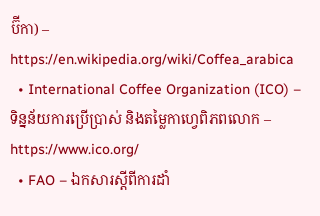ប៊ីកា) – https://en.wikipedia.org/wiki/Coffea_arabica
  • International Coffee Organization (ICO) – ទិន្នន័យការប្រើប្រាស់ និងតម្លៃកាហ្វេពិភពលោក – https://www.ico.org/
  • FAO – ឯកសារស្តីពីការដាំ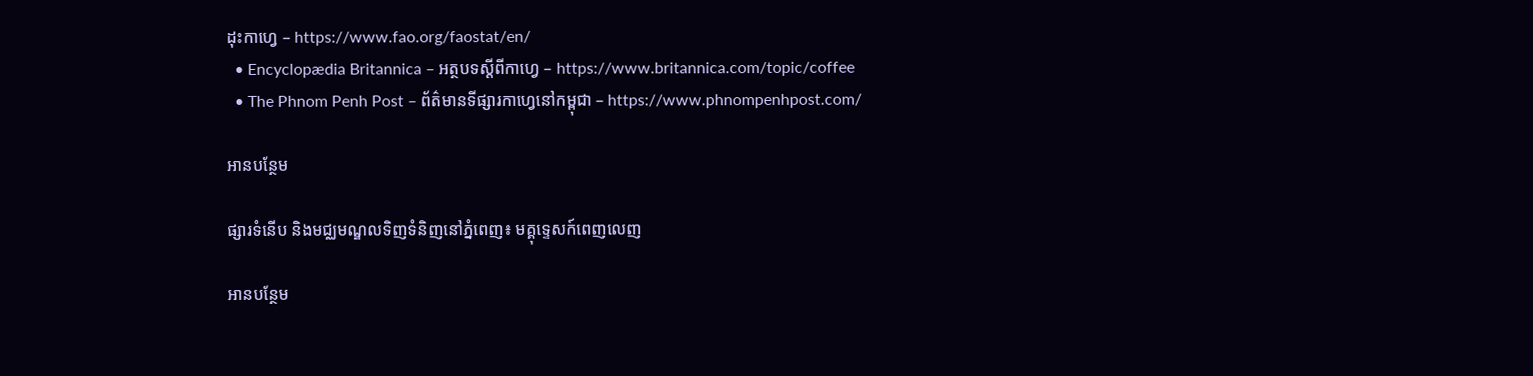ដុះកាហ្វេ – https://www.fao.org/faostat/en/
  • Encyclopædia Britannica – អត្ថបទស្តីពីកាហ្វេ – https://www.britannica.com/topic/coffee
  • The Phnom Penh Post – ព័ត៌មានទីផ្សារកាហ្វេនៅកម្ពុជា – https://www.phnompenhpost.com/

អានបន្ថែម

ផ្សារទំនើប និងមជ្ឈមណ្ឌលទិញទំនិញនៅភ្នំពេញ៖ មគ្គុទ្ទេសក៍ពេញលេញ

អានបន្ថែម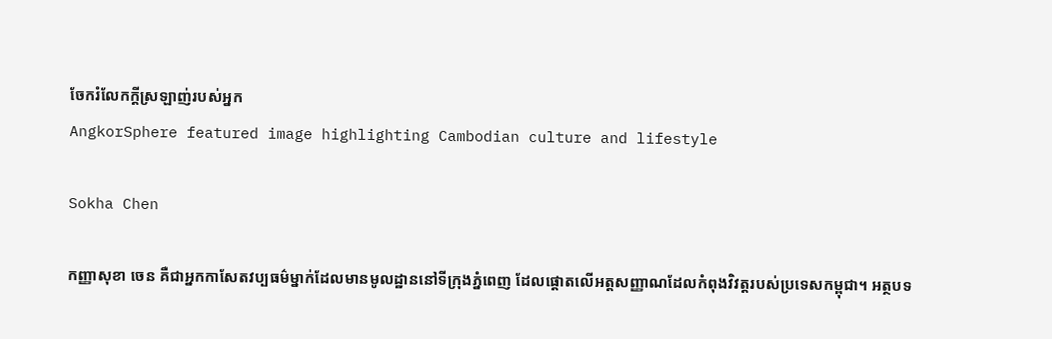ចែករំលែកក្ដីស្រឡាញ់របស់អ្នក
AngkorSphere featured image highlighting Cambodian culture and lifestyle

Sokha Chen

កញ្ញាសុខា ចេន គឺជាអ្នកកាសែតវប្បធម៌ម្នាក់ដែលមានមូលដ្ឋាននៅទីក្រុងភ្នំពេញ ដែលផ្តោតលើអត្តសញ្ញាណដែលកំពុងវិវត្តរបស់ប្រទេសកម្ពុជា។ អត្ថបទ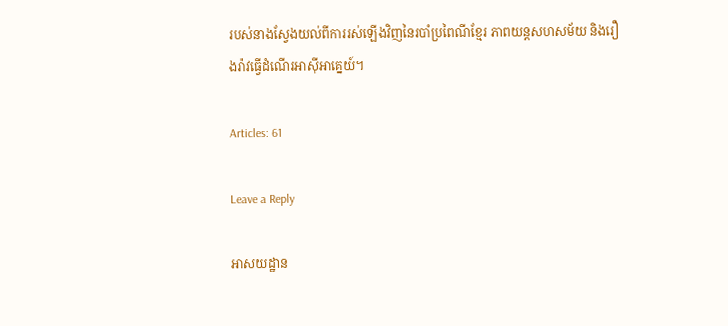របស់នាងស្វែងយល់ពីការរស់ឡើងវិញនៃរបាំប្រពៃណីខ្មែរ ភាពយន្តសហសម័យ និងរឿងរ៉ាវធ្វើដំណើរអាស៊ីអាគ្នេយ៍។

Articles: 61

Leave a Reply

អាសយដ្ឋាន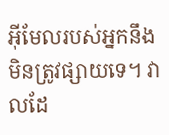អ៊ីមែលរបស់អ្នកនឹងមិនត្រូវផ្សាយទេ។ វាលដែ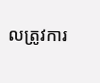លត្រូវការ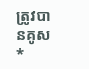ត្រូវបានគូស *